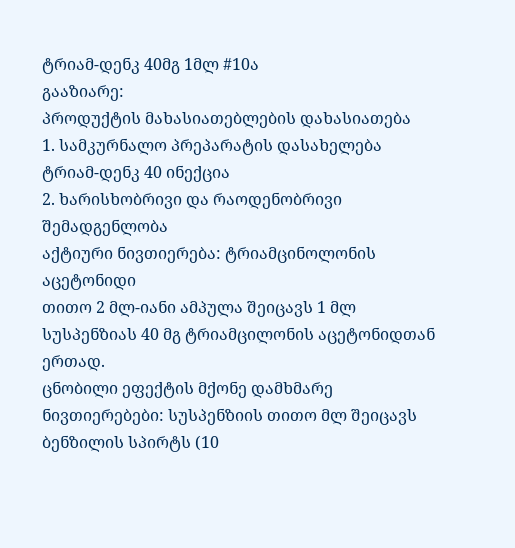ტრიამ-დენკ 40მგ 1მლ #10ა
გააზიარე:
პროდუქტის მახასიათებლების დახასიათება
1. სამკურნალო პრეპარატის დასახელება
ტრიამ-დენკ 40 ინექცია
2. ხარისხობრივი და რაოდენობრივი შემადგენლობა
აქტიური ნივთიერება: ტრიამცინოლონის აცეტონიდი
თითო 2 მლ-იანი ამპულა შეიცავს 1 მლ სუსპენზიას 40 მგ ტრიამცილონის აცეტონიდთან ერთად.
ცნობილი ეფექტის მქონე დამხმარე ნივთიერებები: სუსპენზიის თითო მლ შეიცავს ბენზილის სპირტს (10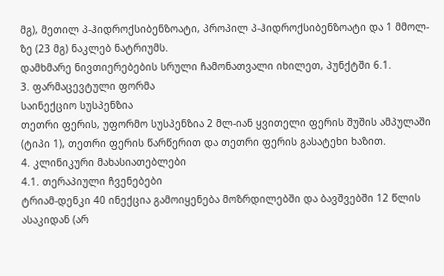მგ), მეთილ პ-ჰიდროქსიბენზოატი, პროპილ პ-ჰიდროქსიბენზოატი და 1 მმოლ-ზე (23 მგ) ნაკლებ ნატრიუმს.
დამხმარე ნივთიერებების სრული ჩამონათვალი იხილეთ, პუნქტში 6.1.
3. ფარმაცევტული ფორმა
საინექციო სუსპენზია
თეთრი ფერის, უფორმო სუსპენზია 2 მლ-იან ყვითელი ფერის შუშის ამპულაში (ტიპი 1), თეთრი ფერის წარწერით და თეთრი ფერის გასატეხი ხაზით.
4. კლინიკური მახასიათებლები
4.1. თერაპიული ჩვენებები
ტრიამ-დენკი 40 ინექცია გამოიყენება მოზრდილებში და ბავშვებში 12 წლის ასაკიდან (არ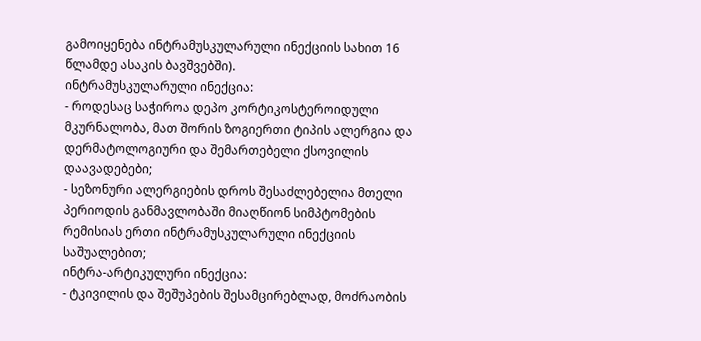გამოიყენება ინტრამუსკულარული ინექციის სახით 16 წლამდე ასაკის ბავშვებში).
ინტრამუსკულარული ინექცია:
- როდესაც საჭიროა დეპო კორტიკოსტეროიდული მკურნალობა, მათ შორის ზოგიერთი ტიპის ალერგია და დერმატოლოგიური და შემართებელი ქსოვილის დაავადებები;
- სეზონური ალერგიების დროს შესაძლებელია მთელი პერიოდის განმავლობაში მიაღწიონ სიმპტომების რემისიას ერთი ინტრამუსკულარული ინექციის საშუალებით;
ინტრა-არტიკულური ინექცია:
- ტკივილის და შეშუპების შესამცირებლად, მოძრაობის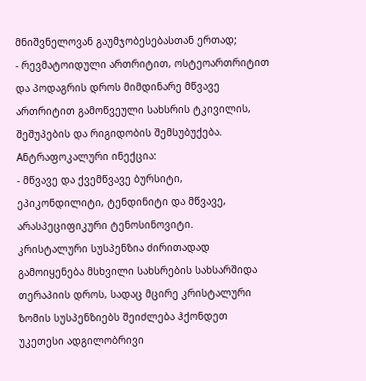მნიშვნელოვან გაუმჯობესებასთან ერთად;
- რევმატოიდული ართრიტით, ოსტეოართრიტით და პოდაგრის დროს მიმდინარე მწვავე ართრიტით გამოწვეული სახსრის ტკივილის, შეშუპების და რიგიდობის შემსუბუქება.
Aნტრაფოკალური ინექცია:
- მწვავე და ქვემწვავე ბურსიტი, ეპიკონდილიტი, ტენდინიტი და მწვავე, არასპეციფიკური ტენოსინოვიტი.
კრისტალური სუსპენზია ძირითადად გამოიყენება მსხვილი სახსრების სახსარშიდა თერაპიის დროს, სადაც მცირე კრისტალური ზომის სუსპენზიებს შეიძლება ჰქონდეთ უკეთესი ადგილობრივი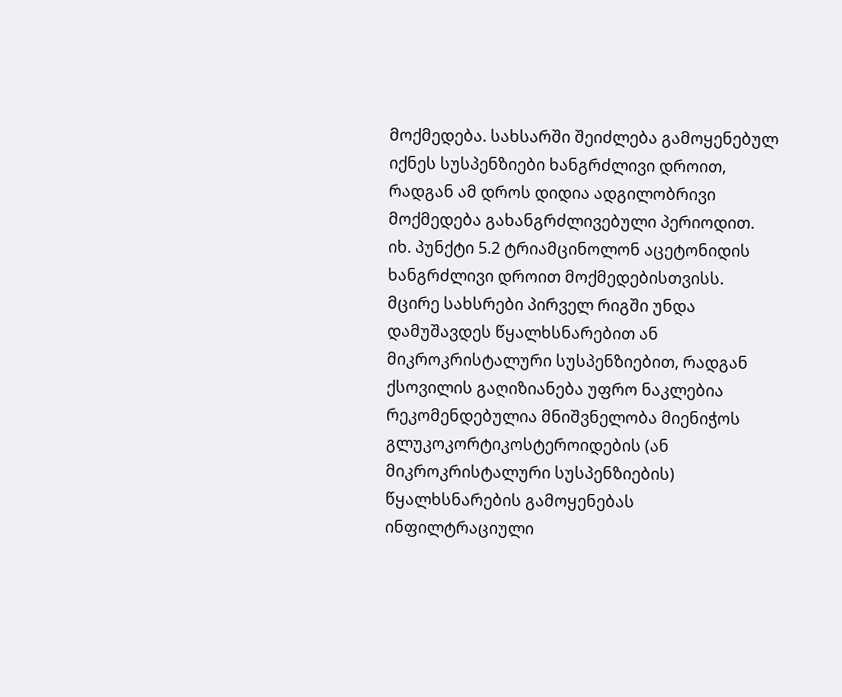მოქმედება. სახსარში შეიძლება გამოყენებულ იქნეს სუსპენზიები ხანგრძლივი დროით, რადგან ამ დროს დიდია ადგილობრივი მოქმედება გახანგრძლივებული პერიოდით. იხ. პუნქტი 5.2 ტრიამცინოლონ აცეტონიდის ხანგრძლივი დროით მოქმედებისთვისს.
მცირე სახსრები პირველ რიგში უნდა დამუშავდეს წყალხსნარებით ან მიკროკრისტალური სუსპენზიებით, რადგან ქსოვილის გაღიზიანება უფრო ნაკლებია
რეკომენდებულია მნიშვნელობა მიენიჭოს გლუკოკორტიკოსტეროიდების (ან მიკროკრისტალური სუსპენზიების) წყალხსნარების გამოყენებას ინფილტრაციული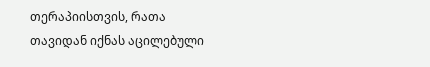თერაპიისთვის, რათა თავიდან იქნას აცილებული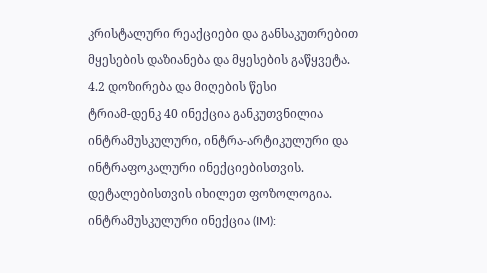კრისტალური რეაქციები და განსაკუთრებით მყესების დაზიანება და მყესების გაწყვეტა.
4.2 დოზირება და მიღების წესი
ტრიამ-დენკ 40 ინექცია განკუთვნილია ინტრამუსკულური, ინტრა-არტიკულური და ინტრაფოკალური ინექციებისთვის. დეტალებისთვის იხილეთ ფოზოლოგია.
ინტრამუსკულური ინექცია (IM):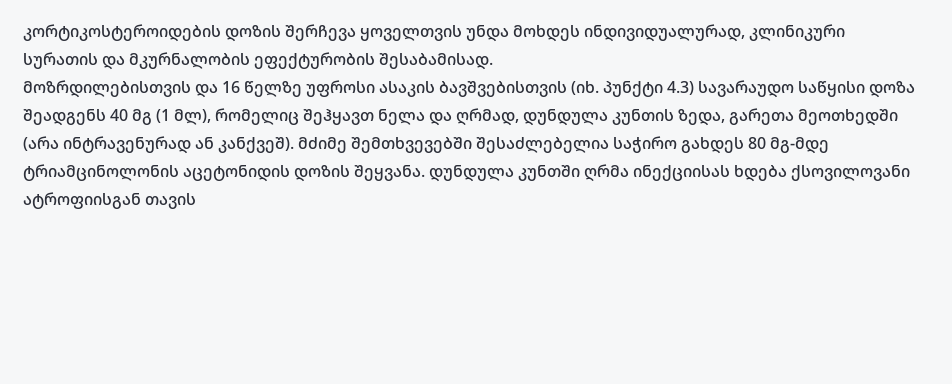კორტიკოსტეროიდების დოზის შერჩევა ყოველთვის უნდა მოხდეს ინდივიდუალურად, კლინიკური სურათის და მკურნალობის ეფექტურობის შესაბამისად.
მოზრდილებისთვის და 16 წელზე უფროსი ასაკის ბავშვებისთვის (იხ. პუნქტი 4.3) სავარაუდო საწყისი დოზა შეადგენს 40 მგ (1 მლ), რომელიც შეჰყავთ ნელა და ღრმად, დუნდულა კუნთის ზედა, გარეთა მეოთხედში (არა ინტრავენურად ან კანქვეშ). მძიმე შემთხვევებში შესაძლებელია საჭირო გახდეს 80 მგ-მდე ტრიამცინოლონის აცეტონიდის დოზის შეყვანა. დუნდულა კუნთში ღრმა ინექციისას ხდება ქსოვილოვანი ატროფიისგან თავის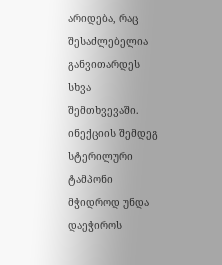არიდება, რაც შესაძლებელია განვითარდეს სხვა შემთხვევაში. ინექციის შემდეგ სტერილური ტამპონი მჭიდროდ უნდა დაეჭიროს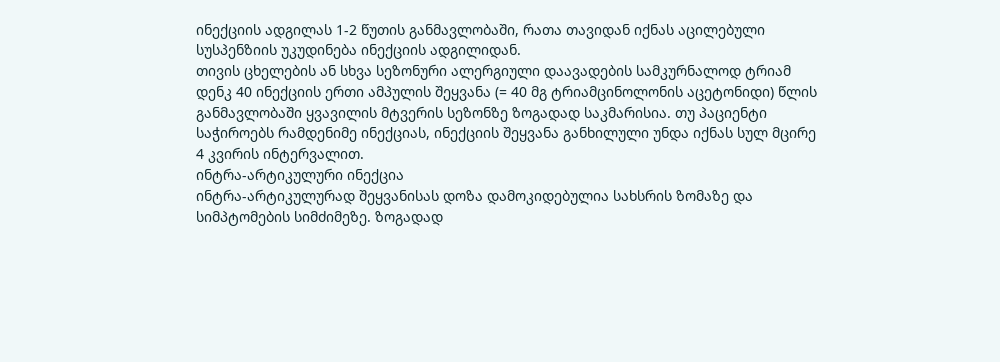ინექციის ადგილას 1-2 წუთის განმავლობაში, რათა თავიდან იქნას აცილებული სუსპენზიის უკუდინება ინექციის ადგილიდან.
თივის ცხელების ან სხვა სეზონური ალერგიული დაავადების სამკურნალოდ ტრიამ დენკ 40 ინექციის ერთი ამპულის შეყვანა (= 40 მგ ტრიამცინოლონის აცეტონიდი) წლის განმავლობაში ყვავილის მტვერის სეზონზე ზოგადად საკმარისია. თუ პაციენტი საჭიროებს რამდენიმე ინექციას, ინექციის შეყვანა განხილული უნდა იქნას სულ მცირე 4 კვირის ინტერვალით.
ინტრა-არტიკულური ინექცია
ინტრა-არტიკულურად შეყვანისას დოზა დამოკიდებულია სახსრის ზომაზე და სიმპტომების სიმძიმეზე. ზოგადად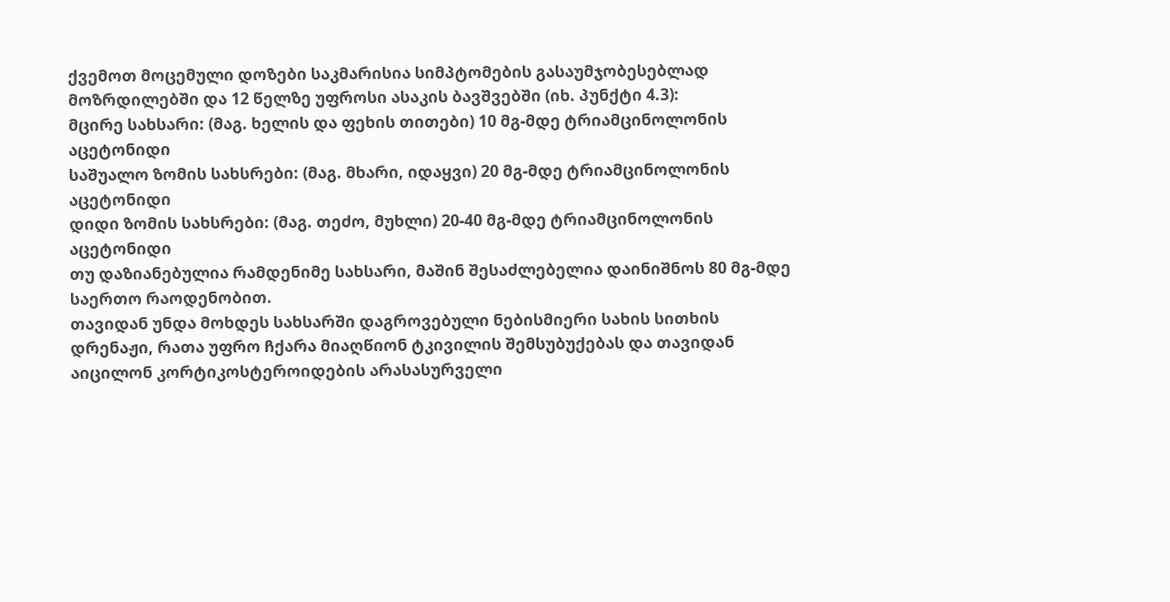ქვემოთ მოცემული დოზები საკმარისია სიმპტომების გასაუმჯობესებლად მოზრდილებში და 12 წელზე უფროსი ასაკის ბავშვებში (იხ. პუნქტი 4.3):
მცირე სახსარი: (მაგ. ხელის და ფეხის თითები) 10 მგ-მდე ტრიამცინოლონის აცეტონიდი
საშუალო ზომის სახსრები: (მაგ. მხარი, იდაყვი) 20 მგ-მდე ტრიამცინოლონის აცეტონიდი
დიდი ზომის სახსრები: (მაგ. თეძო, მუხლი) 20-40 მგ-მდე ტრიამცინოლონის აცეტონიდი
თუ დაზიანებულია რამდენიმე სახსარი, მაშინ შესაძლებელია დაინიშნოს 80 მგ-მდე საერთო რაოდენობით.
თავიდან უნდა მოხდეს სახსარში დაგროვებული ნებისმიერი სახის სითხის დრენაჟი, რათა უფრო ჩქარა მიაღწიონ ტკივილის შემსუბუქებას და თავიდან აიცილონ კორტიკოსტეროიდების არასასურველი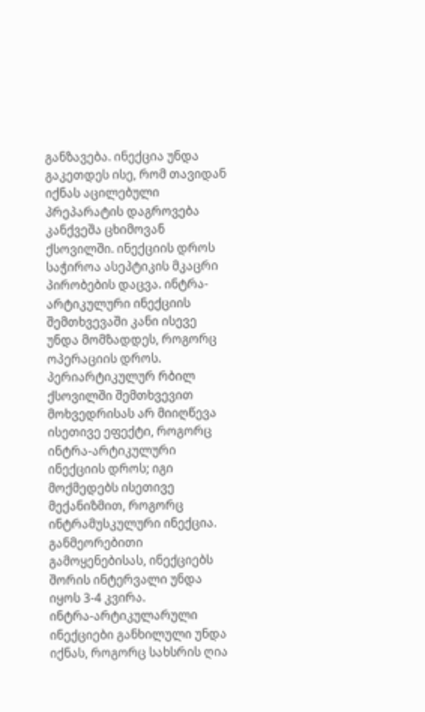განზავება. ინექცია უნდა გაკეთდეს ისე, რომ თავიდან იქნას აცილებული პრეპარატის დაგროვება კანქვეშა ცხიმოვან ქსოვილში. ინექციის დროს საჭიროა ასეპტიკის მკაცრი პირობების დაცვა. ინტრა-არტიკულური ინექციის შემთხვევაში კანი ისევე უნდა მომზადდეს, როგორც ოპერაციის დროს. პერიარტიკულურ რბილ ქსოვილში შემთხვევით მოხვედრისას არ მიიღწევა ისეთივე ეფექტი, როგორც ინტრა-არტიკულური ინექციის დროს; იგი მოქმედებს ისეთივე მექანიზმით, როგორც ინტრამუსკულური ინექცია.
განმეორებითი გამოყენებისას, ინექციებს შორის ინტერვალი უნდა იყოს 3-4 კვირა.
ინტრა-არტიკულარული ინექციები განხილული უნდა იქნას, როგორც სახსრის ღია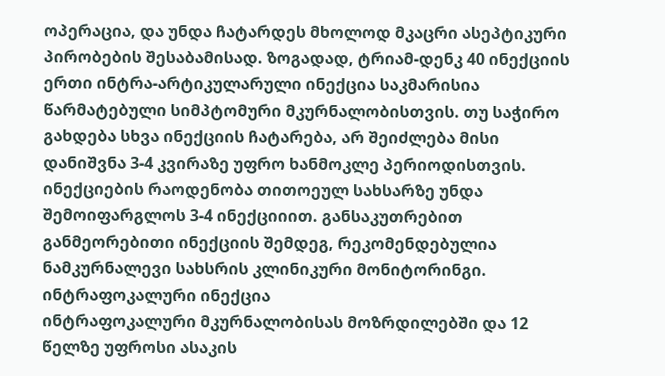ოპერაცია, და უნდა ჩატარდეს მხოლოდ მკაცრი ასეპტიკური პირობების შესაბამისად. ზოგადად, ტრიამ-დენკ 40 ინექციის ერთი ინტრა-არტიკულარული ინექცია საკმარისია წარმატებული სიმპტომური მკურნალობისთვის. თუ საჭირო გახდება სხვა ინექციის ჩატარება, არ შეიძლება მისი დანიშვნა 3-4 კვირაზე უფრო ხანმოკლე პერიოდისთვის. ინექციების რაოდენობა თითოეულ სახსარზე უნდა შემოიფარგლოს 3-4 ინექციიით. განსაკუთრებით განმეორებითი ინექციის შემდეგ, რეკომენდებულია ნამკურნალევი სახსრის კლინიკური მონიტორინგი.
ინტრაფოკალური ინექცია
ინტრაფოკალური მკურნალობისას მოზრდილებში და 12 წელზე უფროსი ასაკის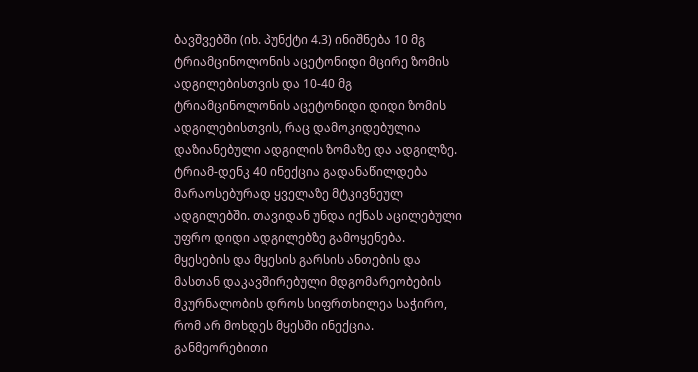ბავშვებში (იხ. პუნქტი 4.3) ინიშნება 10 მგ ტრიამცინოლონის აცეტონიდი მცირე ზომის ადგილებისთვის და 10-40 მგ ტრიამცინოლონის აცეტონიდი დიდი ზომის ადგილებისთვის, რაც დამოკიდებულია დაზიანებული ადგილის ზომაზე და ადგილზე.
ტრიამ-დენკ 40 ინექცია გადანაწილდება მარაოსებურად ყველაზე მტკივნეულ ადგილებში. თავიდან უნდა იქნას აცილებული უფრო დიდი ადგილებზე გამოყენება.
მყესების და მყესის გარსის ანთების და მასთან დაკავშირებული მდგომარეობების მკურნალობის დროს სიფრთხილეა საჭირო, რომ არ მოხდეს მყესში ინექცია.
განმეორებითი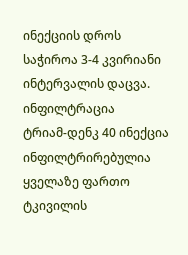ინექციის დროს საჭიროა 3-4 კვირიანი ინტერვალის დაცვა.
ინფილტრაცია
ტრიამ-დენკ 40 ინექცია ინფილტრირებულია ყველაზე ფართო ტკივილის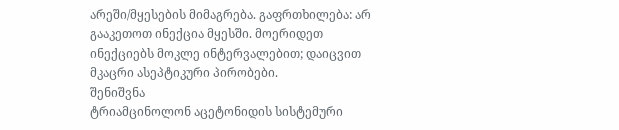არეში/მყესების მიმაგრება. გაფრთხილება: არ გააკეთოთ ინექცია მყესში. მოერიდეთ ინექციებს მოკლე ინტერვალებით; დაიცვით მკაცრი ასეპტიკური პირობები.
შენიშვნა
ტრიამცინოლონ აცეტონიდის სისტემური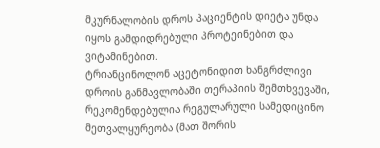მკურნალობის დროს პაციენტის დიეტა უნდა იყოს გამდიდრებული პროტეინებით და ვიტამინებით.
ტრიანცინოლონ აცეტონიდით ხანგრძლივი დროის განმავლობაში თერაპიის შემთხვევაში, რეკომენდებულია რეგულარული სამედიცინო მეთვალყურეობა (მათ შორის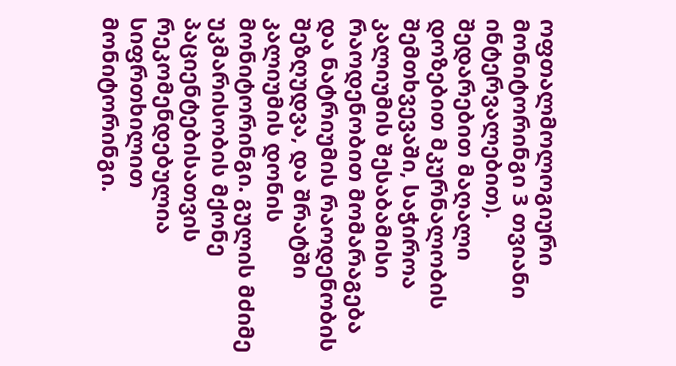ოფთალმოლოგიური მონიტორინგი 3 თვიანი ინტერვალებით). შედარებით მაღალი დოზებით მკურნალობის შემთხვევაში, საჭიროა კალიუმის შესაბამისი რაოდენობით მომარაგება და ნატრიუმის რაოდენობის შეზღუდვა, და შრატში კალიუმის დონის მონიტორინგი. გულის მძიმე უკმარისობის მქონე პაციენტებისათვის რეკომენდებულია სიფრთხილით მონიტორინგი.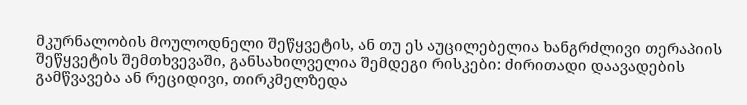მკურნალობის მოულოდნელი შეწყვეტის, ან თუ ეს აუცილებელია ხანგრძლივი თერაპიის შეწყვეტის შემთხვევაში, განსახილველია შემდეგი რისკები: ძირითადი დაავადების გამწვავება ან რეციდივი, თირკმელზედა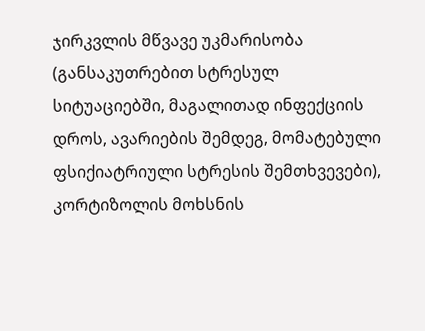ჯირკვლის მწვავე უკმარისობა (განსაკუთრებით სტრესულ სიტუაციებში, მაგალითად ინფექციის დროს, ავარიების შემდეგ, მომატებული ფსიქიატრიული სტრესის შემთხვევები), კორტიზოლის მოხსნის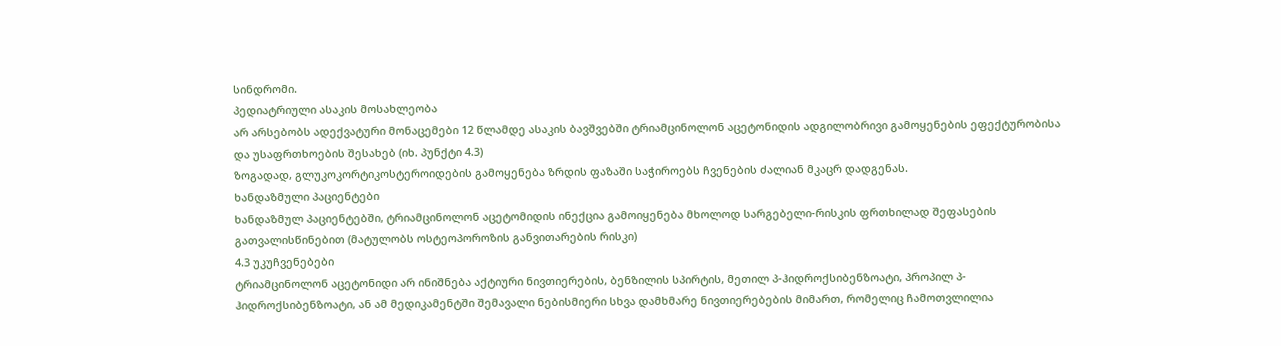სინდრომი.
პედიატრიული ასაკის მოსახლეობა
არ არსებობს ადექვატური მონაცემები 12 წლამდე ასაკის ბავშვებში ტრიამცინოლონ აცეტონიდის ადგილობრივი გამოყენების ეფექტურობისა და უსაფრთხოების შესახებ (იხ. პუნქტი 4.3)
ზოგადად, გლუკოკორტიკოსტეროიდების გამოყენება ზრდის ფაზაში საჭიროებს ჩვენების ძალიან მკაცრ დადგენას.
ხანდაზმული პაციენტები
ხანდაზმულ პაციენტებში, ტრიამცინოლონ აცეტომიდის ინექცია გამოიყენება მხოლოდ სარგებელი-რისკის ფრთხილად შეფასების გათვალისწინებით (მატულობს ოსტეოპოროზის განვითარების რისკი)
4.3 უკუჩვენებები
ტრიამცინოლონ აცეტონიდი არ ინიშნება აქტიური ნივთიერების, ბენზილის სპირტის, მეთილ პ-ჰიდროქსიბენზოატი, პროპილ პ-ჰიდროქსიბენზოატი, ან ამ მედიკამენტში შემავალი ნებისმიერი სხვა დამხმარე ნივთიერებების მიმართ, რომელიც ჩამოთვლილია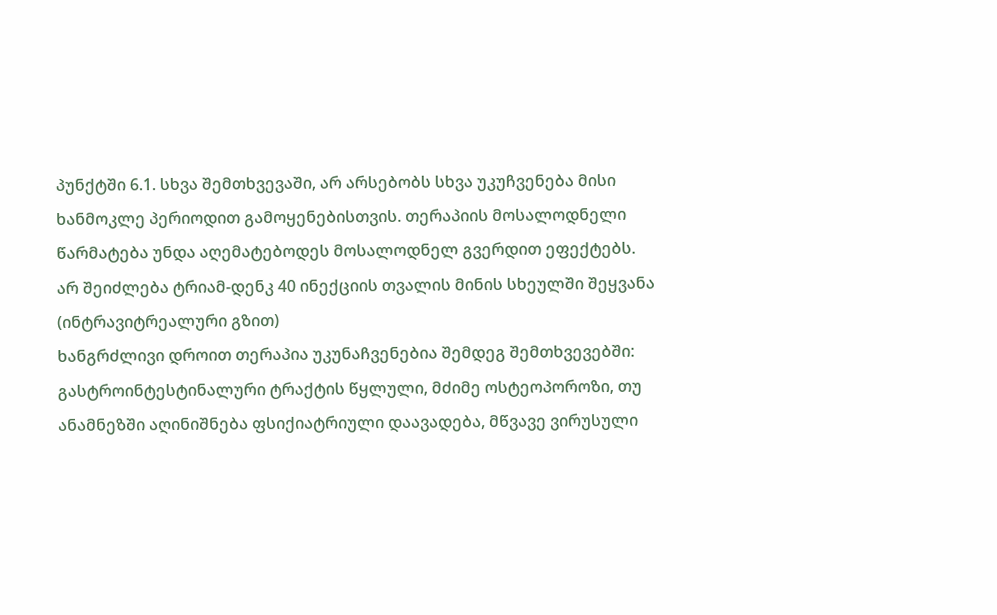პუნქტში 6.1. სხვა შემთხვევაში, არ არსებობს სხვა უკუჩვენება მისი ხანმოკლე პერიოდით გამოყენებისთვის. თერაპიის მოსალოდნელი წარმატება უნდა აღემატებოდეს მოსალოდნელ გვერდით ეფექტებს.
არ შეიძლება ტრიამ-დენკ 40 ინექციის თვალის მინის სხეულში შეყვანა (ინტრავიტრეალური გზით)
ხანგრძლივი დროით თერაპია უკუნაჩვენებია შემდეგ შემთხვევებში:
გასტროინტესტინალური ტრაქტის წყლული, მძიმე ოსტეოპოროზი, თუ ანამნეზში აღინიშნება ფსიქიატრიული დაავადება, მწვავე ვირუსული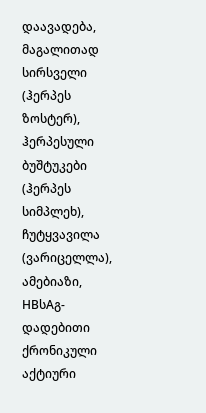დაავადება, მაგალითად სირსველი (ჰერპეს ზოსტერ), ჰერპესული ბუშტუკები (ჰერპეს სიმპლეხ), ჩუტყვავილა (ვარიცელლა), ამებიაზი, HBსAგ-დადებითი ქრონიკული აქტიური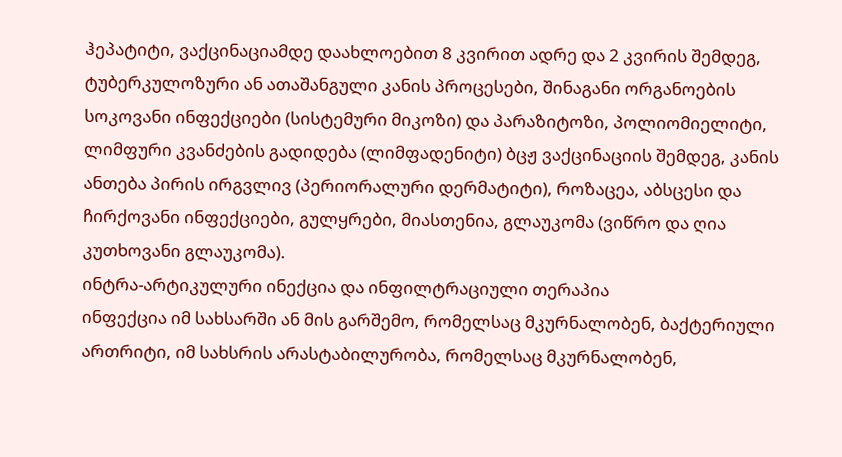ჰეპატიტი, ვაქცინაციამდე დაახლოებით 8 კვირით ადრე და 2 კვირის შემდეგ, ტუბერკულოზური ან ათაშანგული კანის პროცესები, შინაგანი ორგანოების სოკოვანი ინფექციები (სისტემური მიკოზი) და პარაზიტოზი, პოლიომიელიტი, ლიმფური კვანძების გადიდება (ლიმფადენიტი) ბცჟ ვაქცინაციის შემდეგ, კანის ანთება პირის ირგვლივ (პერიორალური დერმატიტი), როზაცეა, აბსცესი და ჩირქოვანი ინფექციები, გულყრები, მიასთენია, გლაუკომა (ვიწრო და ღია კუთხოვანი გლაუკომა).
ინტრა-არტიკულური ინექცია და ინფილტრაციული თერაპია
ინფექცია იმ სახსარში ან მის გარშემო, რომელსაც მკურნალობენ, ბაქტერიული ართრიტი, იმ სახსრის არასტაბილურობა, რომელსაც მკურნალობენ,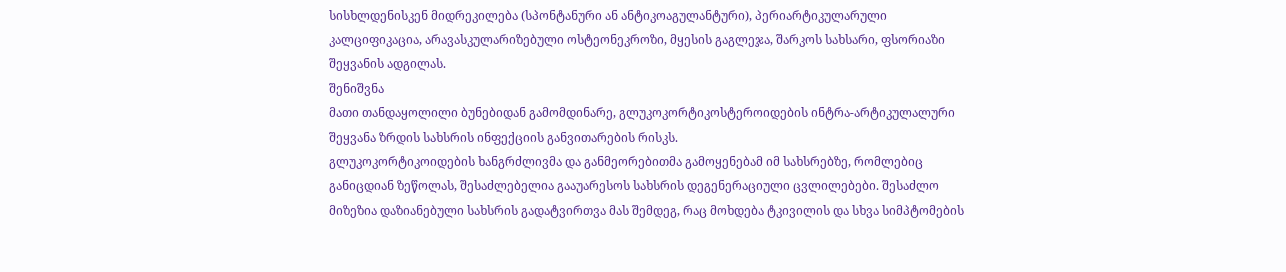სისხლდენისკენ მიდრეკილება (სპონტანური ან ანტიკოაგულანტური), პერიარტიკულარული კალციფიკაცია, არავასკულარიზებული ოსტეონეკროზი, მყესის გაგლეჯა, შარკოს სახსარი, ფსორიაზი შეყვანის ადგილას.
შენიშვნა
მათი თანდაყოლილი ბუნებიდან გამომდინარე, გლუკოკორტიკოსტეროიდების ინტრა-არტიკულალური შეყვანა ზრდის სახსრის ინფექციის განვითარების რისკს.
გლუკოკორტიკოიდების ხანგრძლივმა და განმეორებითმა გამოყენებამ იმ სახსრებზე, რომლებიც განიცდიან ზეწოლას, შესაძლებელია გააუარესოს სახსრის დეგენერაციული ცვლილებები. შესაძლო მიზეზია დაზიანებული სახსრის გადატვირთვა მას შემდეგ, რაც მოხდება ტკივილის და სხვა სიმპტომების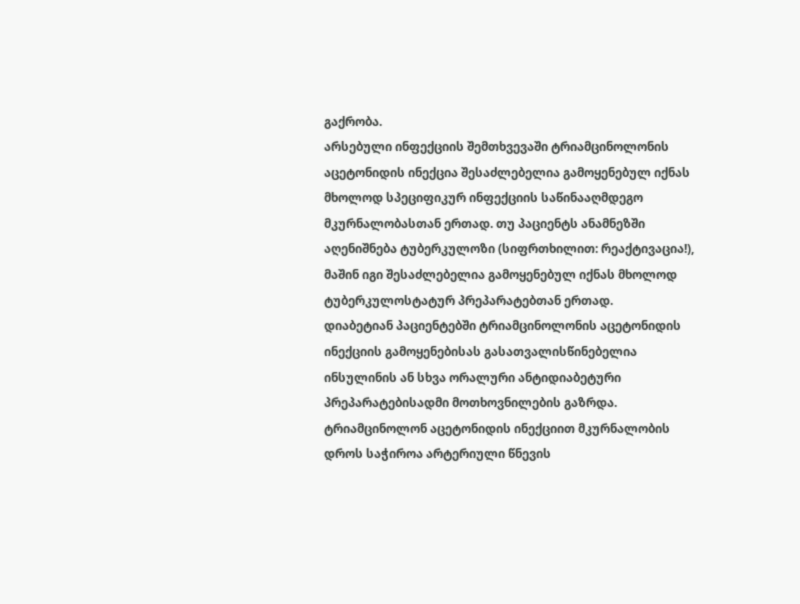გაქრობა.
არსებული ინფექციის შემთხვევაში ტრიამცინოლონის აცეტონიდის ინექცია შესაძლებელია გამოყენებულ იქნას მხოლოდ სპეციფიკურ ინფექციის საწინააღმდეგო მკურნალობასთან ერთად. თუ პაციენტს ანამნეზში აღენიშნება ტუბერკულოზი (სიფრთხილით: რეაქტივაცია!), მაშინ იგი შესაძლებელია გამოყენებულ იქნას მხოლოდ ტუბერკულოსტატურ პრეპარატებთან ერთად.
დიაბეტიან პაციენტებში ტრიამცინოლონის აცეტონიდის ინექციის გამოყენებისას გასათვალისწინებელია ინსულინის ან სხვა ორალური ანტიდიაბეტური პრეპარატებისადმი მოთხოვნილების გაზრდა.
ტრიამცინოლონ აცეტონიდის ინექციით მკურნალობის დროს საჭიროა არტერიული წნევის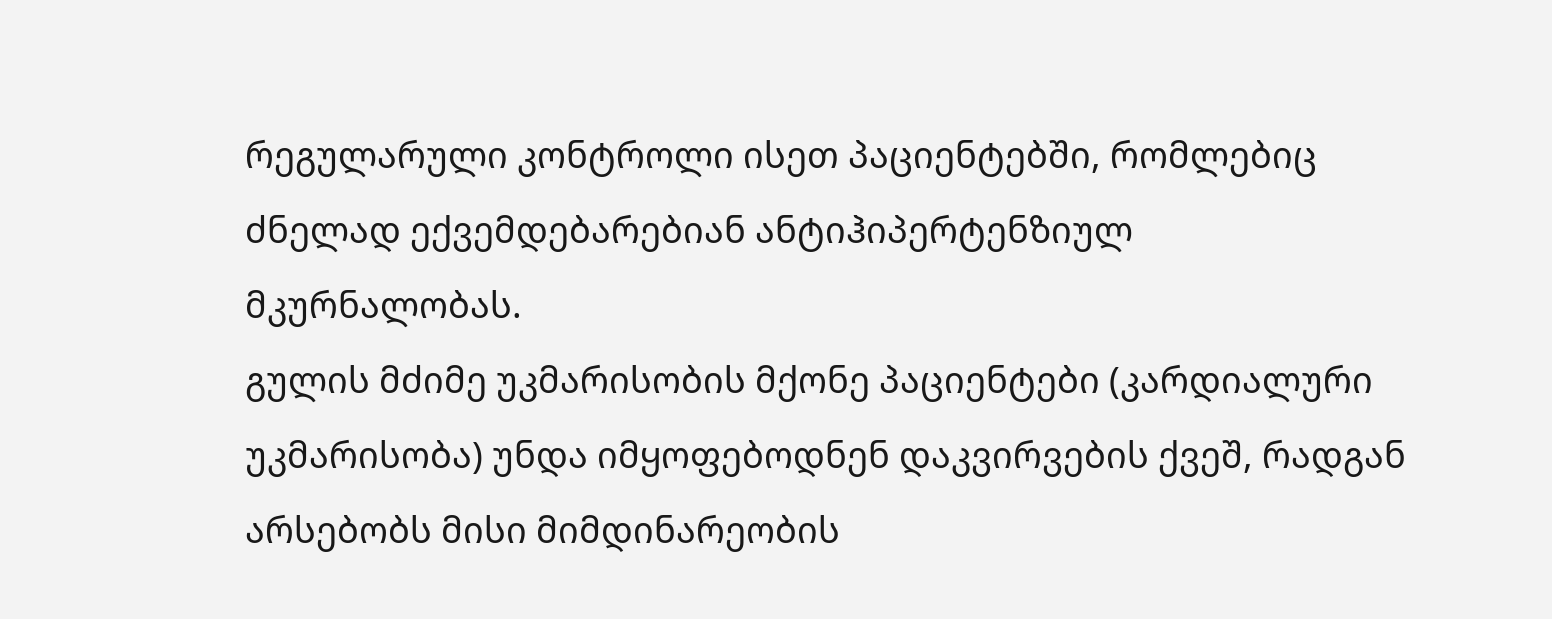რეგულარული კონტროლი ისეთ პაციენტებში, რომლებიც ძნელად ექვემდებარებიან ანტიჰიპერტენზიულ მკურნალობას.
გულის მძიმე უკმარისობის მქონე პაციენტები (კარდიალური უკმარისობა) უნდა იმყოფებოდნენ დაკვირვების ქვეშ, რადგან არსებობს მისი მიმდინარეობის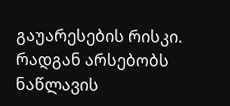გაუარესების რისკი.
რადგან არსებობს ნაწლავის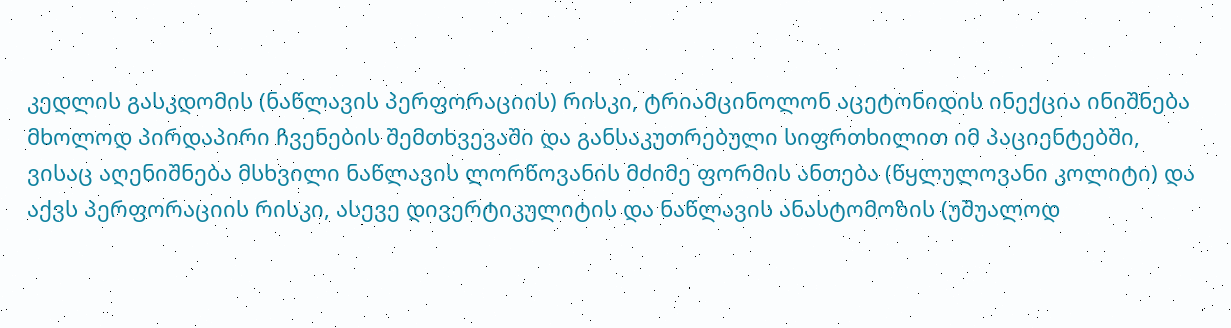კედლის გასკდომის (ნაწლავის პერფორაციის) რისკი, ტრიამცინოლონ აცეტონიდის ინექცია ინიშნება მხოლოდ პირდაპირი ჩვენების შემთხვევაში და განსაკუთრებული სიფრთხილით იმ პაციენტებში, ვისაც აღენიშნება მსხვილი ნაწლავის ლორწოვანის მძიმე ფორმის ანთება (წყლულოვანი კოლიტი) და აქვს პერფორაციის რისკი, ასევე დივერტიკულიტის და ნაწლავის ანასტომოზის (უშუალოდ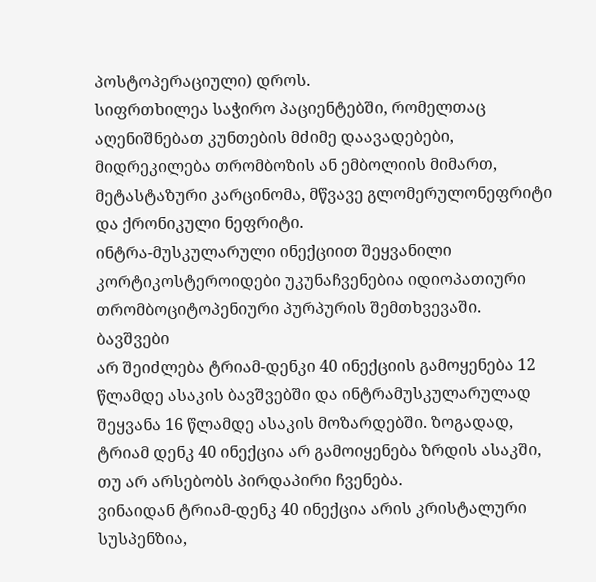პოსტოპერაციული) დროს.
სიფრთხილეა საჭირო პაციენტებში, რომელთაც აღენიშნებათ კუნთების მძიმე დაავადებები, მიდრეკილება თრომბოზის ან ემბოლიის მიმართ, მეტასტაზური კარცინომა, მწვავე გლომერულონეფრიტი და ქრონიკული ნეფრიტი.
ინტრა-მუსკულარული ინექციით შეყვანილი კორტიკოსტეროიდები უკუნაჩვენებია იდიოპათიური თრომბოციტოპენიური პურპურის შემთხვევაში.
ბავშვები
არ შეიძლება ტრიამ-დენკი 40 ინექციის გამოყენება 12 წლამდე ასაკის ბავშვებში და ინტრამუსკულარულად შეყვანა 16 წლამდე ასაკის მოზარდებში. ზოგადად, ტრიამ დენკ 40 ინექცია არ გამოიყენება ზრდის ასაკში, თუ არ არსებობს პირდაპირი ჩვენება.
ვინაიდან ტრიამ-დენკ 40 ინექცია არის კრისტალური სუსპენზია,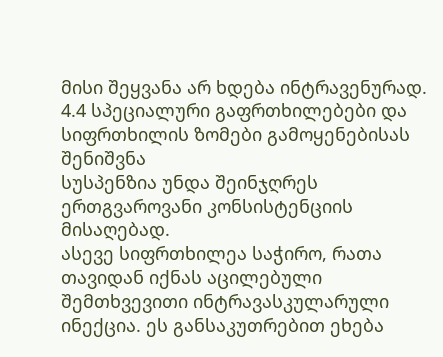მისი შეყვანა არ ხდება ინტრავენურად.
4.4 სპეციალური გაფრთხილებები და სიფრთხილის ზომები გამოყენებისას
შენიშვნა
სუსპენზია უნდა შეინჯღრეს ერთგვაროვანი კონსისტენციის მისაღებად.
ასევე სიფრთხილეა საჭირო, რათა თავიდან იქნას აცილებული შემთხვევითი ინტრავასკულარული ინექცია. ეს განსაკუთრებით ეხება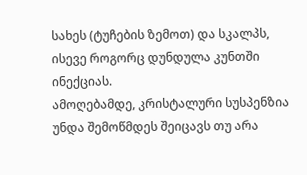სახეს (ტუჩების ზემოთ) და სკალპს, ისევე როგორც დუნდულა კუნთში ინექციას.
ამოღებამდე, კრისტალური სუსპენზია უნდა შემოწმდეს შეიცავს თუ არა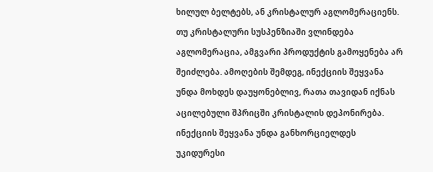ხილულ ბელტებს, ან კრისტალურ აგლომერაციენს. თუ კრისტალური სუსპენზიაში ვლინდება აგლომერაცია, ამგვარი პროდუქტის გამოყენება არ შეიძლება. ამოღების შემდეგ, ინექციის შეყვანა უნდა მოხდეს დაუყონებლივ, რათა თავიდან იქნას აცილებული შპრიცში კრისტალის დეპონირება. ინექციის შეყვანა უნდა განხორციელდეს უკიდურესი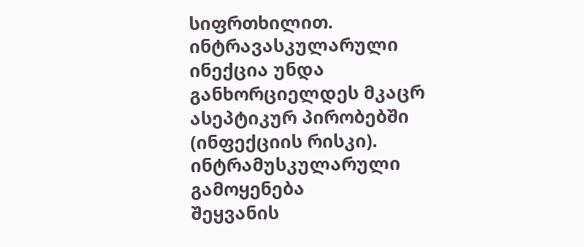სიფრთხილით. ინტრავასკულარული ინექცია უნდა განხორციელდეს მკაცრ ასეპტიკურ პირობებში (ინფექციის რისკი).
ინტრამუსკულარული გამოყენება
შეყვანის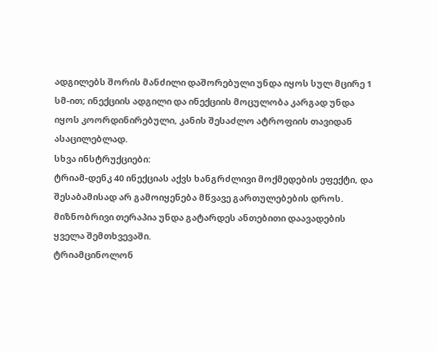ადგილებს შორის მანძილი დაშორებული უნდა იყოს სულ მცირე 1 სმ-ით; ინექციის ადგილი და ინექციის მოცულობა კარგად უნდა იყოს კოორდინირებული, კანის შესაძლო ატროფიის თავიდან ასაცილებლად.
სხვა ინსტრუქციები:
ტრიამ-დენკ 40 ინექციას აქვს ხანგრძლივი მოქმედების ეფექტი, და შესაბამისად არ გამოიყენება მწვავე გართულებების დროს. მიზნობრივი თერაპია უნდა გატარდეს ანთებითი დაავადების ყველა შემთხვევაში.
ტრიამცინოლონ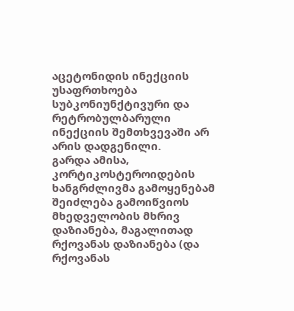აცეტონიდის ინექციის უსაფრთხოება სუბკონიუნქტივური და რეტრობულბარული ინექციის შემთხვევაში არ არის დადგენილი.
გარდა ამისა, კორტიკოსტეროიდების ხანგრძლივმა გამოყენებამ შეიძლება გამოიწვიოს მხედველობის მხრივ დაზიანება, მაგალითად რქოვანას დაზიანება (და რქოვანას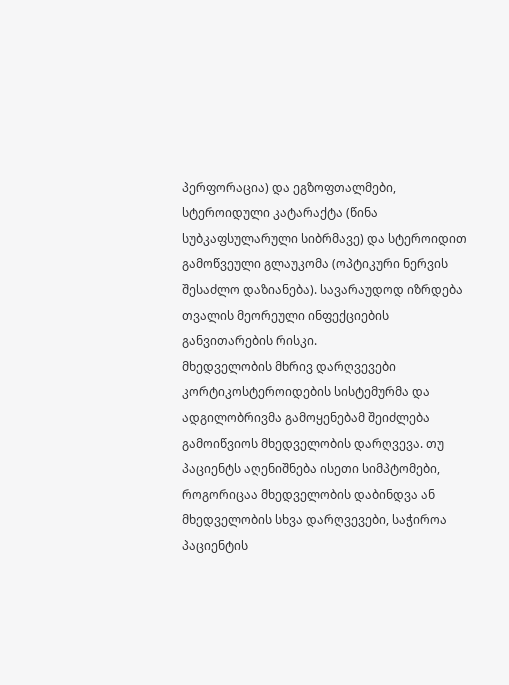პერფორაცია) და ეგზოფთალმები, სტეროიდული კატარაქტა (წინა სუბკაფსულარული სიბრმავე) და სტეროიდით გამოწვეული გლაუკომა (ოპტიკური ნერვის შესაძლო დაზიანება). სავარაუდოდ იზრდება თვალის მეორეული ინფექციების განვითარების რისკი.
მხედველობის მხრივ დარღვევები
კორტიკოსტეროიდების სისტემურმა და ადგილობრივმა გამოყენებამ შეიძლება გამოიწვიოს მხედველობის დარღვევა. თუ პაციენტს აღენიშნება ისეთი სიმპტომები, როგორიცაა მხედველობის დაბინდვა ან მხედველობის სხვა დარღვევები, საჭიროა პაციენტის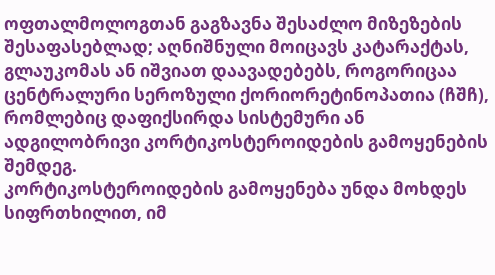ოფთალმოლოგთან გაგზავნა შესაძლო მიზეზების შესაფასებლად; აღნიშნული მოიცავს კატარაქტას, გლაუკომას ან იშვიათ დაავადებებს, როგორიცაა ცენტრალური სეროზული ქორიორეტინოპათია (ჩშჩ), რომლებიც დაფიქსირდა სისტემური ან ადგილობრივი კორტიკოსტეროიდების გამოყენების შემდეგ.
კორტიკოსტეროიდების გამოყენება უნდა მოხდეს სიფრთხილით, იმ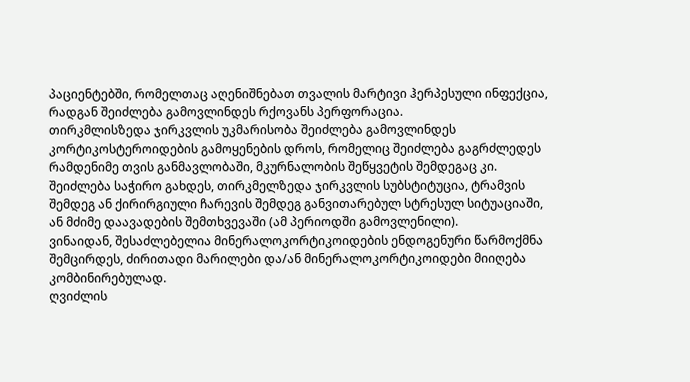პაციენტებში, რომელთაც აღენიშნებათ თვალის მარტივი ჰერპესული ინფექცია, რადგან შეიძლება გამოვლინდეს რქოვანს პერფორაცია.
თირკმლისზედა ჯირკვლის უკმარისობა შეიძლება გამოვლინდეს კორტიკოსტეროიდების გამოყენების დროს, რომელიც შეიძლება გაგრძლედეს რამდენიმე თვის განმავლობაში, მკურნალობის შეწყვეტის შემდეგაც კი. შეიძლება საჭირო გახდეს, თირკმელზედა ჯირკვლის სუბსტიტუცია, ტრამვის შემდეგ ან ქირირგიული ჩარევის შემდეგ განვითარებულ სტრესულ სიტუაციაში, ან მძიმე დაავადების შემთხვევაში (ამ პერიოდში გამოვლენილი).
ვინაიდან, შესაძლებელია მინერალოკორტიკოიდების ენდოგენური წარმოქმნა შემცირდეს, ძირითადი მარილები და/ან მინერალოკორტიკოიდები მიიღება კომბინირებულად.
ღვიძლის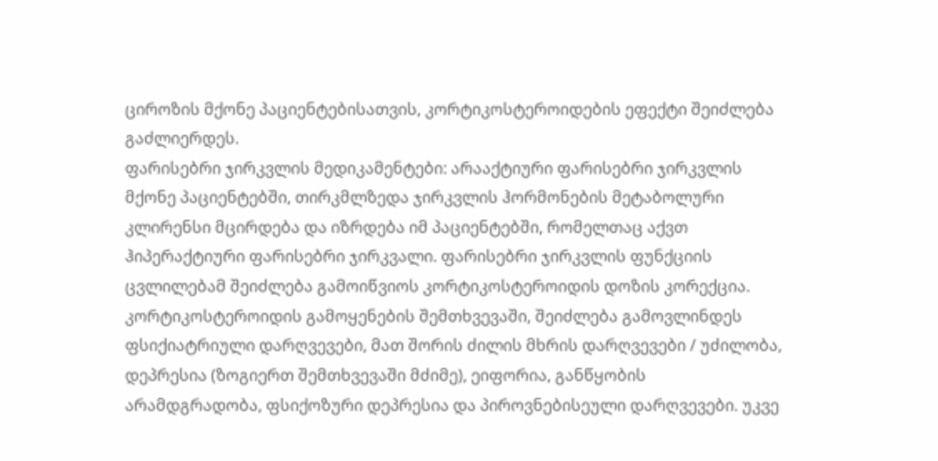ციროზის მქონე პაციენტებისათვის, კორტიკოსტეროიდების ეფექტი შეიძლება გაძლიერდეს.
ფარისებრი ჯირკვლის მედიკამენტები: არააქტიური ფარისებრი ჯირკვლის მქონე პაციენტებში, თირკმლზედა ჯირკვლის ჰორმონების მეტაბოლური კლირენსი მცირდება და იზრდება იმ პაციენტებში, რომელთაც აქვთ ჰიპერაქტიური ფარისებრი ჯირკვალი. ფარისებრი ჯირკვლის ფუნქციის ცვლილებამ შეიძლება გამოიწვიოს კორტიკოსტეროიდის დოზის კორექცია.
კორტიკოსტეროიდის გამოყენების შემთხვევაში, შეიძლება გამოვლინდეს ფსიქიატრიული დარღვევები, მათ შორის ძილის მხრის დარღვევები / უძილობა, დეპრესია (ზოგიერთ შემთხვევაში მძიმე), ეიფორია, განწყობის არამდგრადობა, ფსიქოზური დეპრესია და პიროვნებისეული დარღვევები. უკვე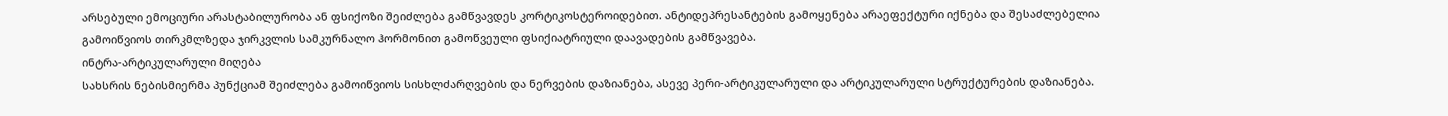არსებული ემოციური არასტაბილურობა ან ფსიქოზი შეიძლება გამწვავდეს კორტიკოსტეროიდებით. ანტიდეპრესანტების გამოყენება არაეფექტური იქნება და შესაძლებელია გამოიწვიოს თირკმლზედა ჯირკვლის სამკურნალო ჰორმონით გამოწვეული ფსიქიატრიული დაავადების გამწვავება.
ინტრა-არტიკულარული მიღება
სახსრის ნებისმიერმა პუნქციამ შეიძლება გამოიწვიოს სისხლძარღვების და ნერვების დაზიანება, ასევე პერი-არტიკულარული და არტიკულარული სტრუქტურების დაზიანება.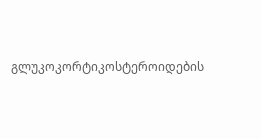გლუკოკორტიკოსტეროიდების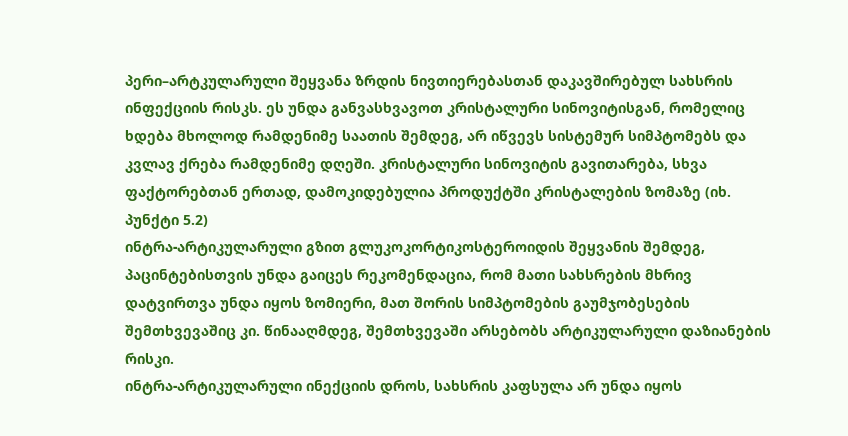პერი–არტკულარული შეყვანა ზრდის ნივთიერებასთან დაკავშირებულ სახსრის ინფექციის რისკს. ეს უნდა განვასხვავოთ კრისტალური სინოვიტისგან, რომელიც ხდება მხოლოდ რამდენიმე საათის შემდეგ, არ იწვევს სისტემურ სიმპტომებს და კვლავ ქრება რამდენიმე დღეში. კრისტალური სინოვიტის გავითარება, სხვა ფაქტორებთან ერთად, დამოკიდებულია პროდუქტში კრისტალების ზომაზე (იხ. პუნქტი 5.2)
ინტრა-არტიკულარული გზით გლუკოკორტიკოსტეროიდის შეყვანის შემდეგ, პაცინტებისთვის უნდა გაიცეს რეკომენდაცია, რომ მათი სახსრების მხრივ დატვირთვა უნდა იყოს ზომიერი, მათ შორის სიმპტომების გაუმჯობესების შემთხვევაშიც კი. წინააღმდეგ, შემთხვევაში არსებობს არტიკულარული დაზიანების რისკი.
ინტრა-არტიკულარული ინექციის დროს, სახსრის კაფსულა არ უნდა იყოს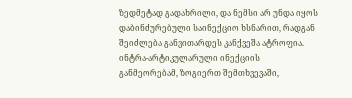ზედმეტად გადახრილი, და ნემსი არ უნდა იყოს დაბინძურებული საინექციო ხსნარით, რადგან შეიძლება განვითარდეს კანქვეშა ატროფია.
ინტრა-არტიკულარული ინექციის განმეორებამ, ზოგიერთ შემთხვევაში,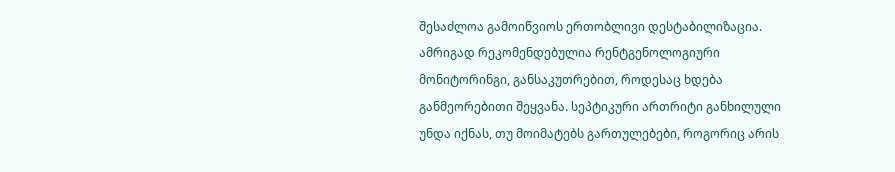შესაძლოა გამოიწვიოს ერთობლივი დესტაბილიზაცია. ამრიგად რეკომენდებულია რენტგენოლოგიური მონიტორინგი, განსაკუთრებით, როდესაც ხდება განმეორებითი შეყვანა. სეპტიკური ართრიტი განხილული უნდა იქნას, თუ მოიმატებს გართულებები, როგორიც არის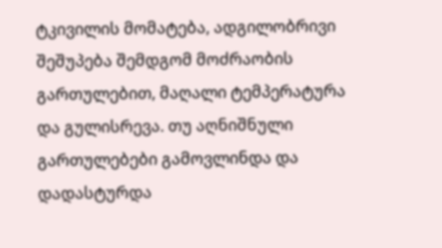ტკივილის მომატება, ადგილობრივი შეშუპება შემდგომ მოძრაობის გართულებით, მაღალი ტემპერატურა და გულისრევა. თუ აღნიშნული გართულებები გამოვლინდა და დადასტურდა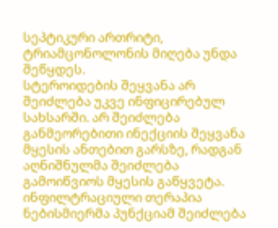სეპტიკური ართრიტი, ტრიამცონოლონის მიღება უნდა შეწყდეს.
სტეროიდების შეყვანა არ შეიძლება უკვე ინფიცირებულ სახსარში. არ შეიძლება განმეორებითი ინექციის შეყვანა მყესის ანთებით გარსზე, რადგან აღნიშნულმა შეიძლება გამოიწვიოს მყესის გაწყვეტა.
ინფილტრაციული თერაპია
ნებისმიერმა პუნქციამ შეიძლება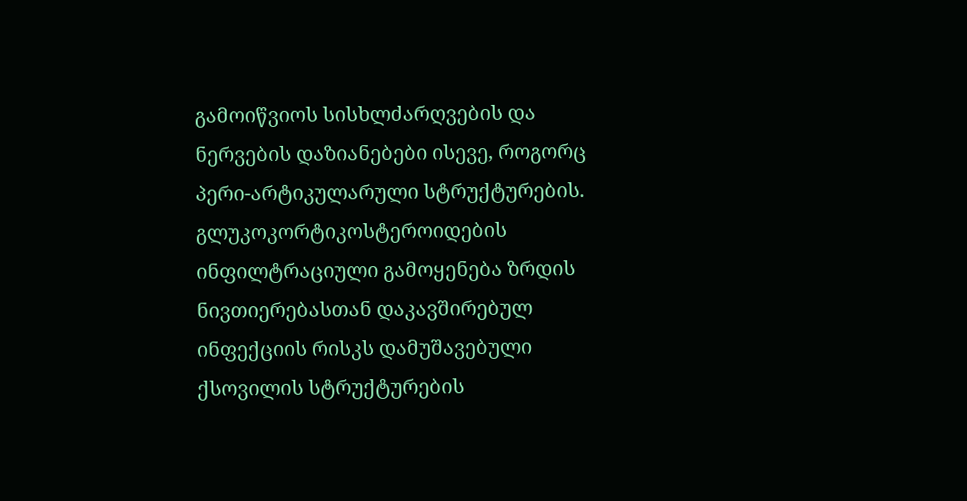გამოიწვიოს სისხლძარღვების და ნერვების დაზიანებები ისევე, როგორც პერი-არტიკულარული სტრუქტურების. გლუკოკორტიკოსტეროიდების ინფილტრაციული გამოყენება ზრდის ნივთიერებასთან დაკავშირებულ ინფექციის რისკს დამუშავებული ქსოვილის სტრუქტურების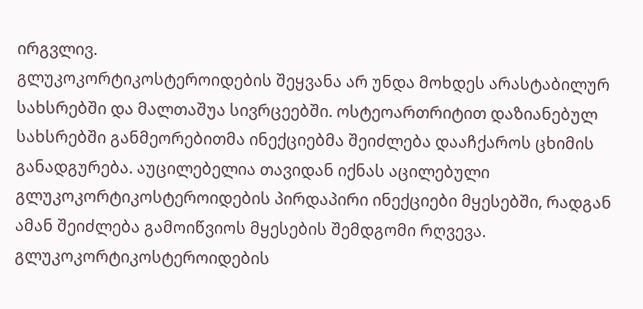ირგვლივ.
გლუკოკორტიკოსტეროიდების შეყვანა არ უნდა მოხდეს არასტაბილურ სახსრებში და მალთაშუა სივრცეებში. ოსტეოართრიტით დაზიანებულ სახსრებში განმეორებითმა ინექციებმა შეიძლება დააჩქაროს ცხიმის განადგურება. აუცილებელია თავიდან იქნას აცილებული გლუკოკორტიკოსტეროიდების პირდაპირი ინექციები მყესებში, რადგან ამან შეიძლება გამოიწვიოს მყესების შემდგომი რღვევა.
გლუკოკორტიკოსტეროიდების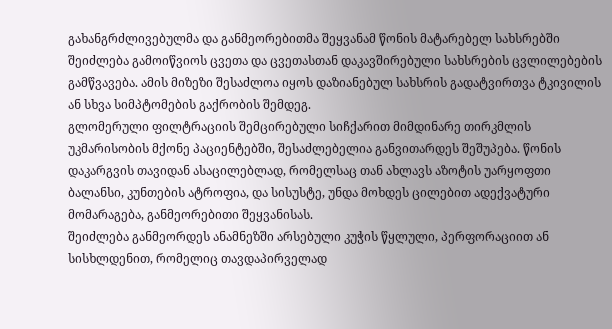გახანგრძლივებულმა და განმეორებითმა შეყვანამ წონის მატარებელ სახსრებში შეიძლება გამოიწვიოს ცვეთა და ცვეთასთან დაკავშირებული სახსრების ცვლილებების გამწვავება. ამის მიზეზი შესაძლოა იყოს დაზიანებულ სახსრის გადატვირთვა ტკივილის ან სხვა სიმპტომების გაქრობის შემდეგ.
გლომერული ფილტრაციის შემცირებული სიჩქარით მიმდინარე თირკმლის უკმარისობის მქონე პაციენტებში, შესაძლებელია განვითარდეს შეშუპება. წონის დაკარგვის თავიდან ასაცილებლად, რომელსაც თან ახლავს აზოტის უარყოფთი ბალანსი, კუნთების ატროფია, და სისუსტე, უნდა მოხდეს ცილებით ადექვატური მომარაგება, განმეორებითი შეყვანისას.
შეიძლება განმეორდეს ანამნეზში არსებული კუჭის წყლული, პერფორაციით ან სისხლდენით, რომელიც თავდაპირველად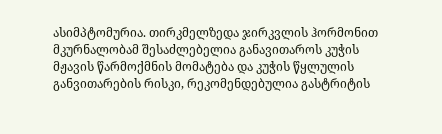ასიმპტომურია. თირკმელზედა ჯირკვლის ჰორმონით მკურნალობამ შესაძლებელია განავითაროს კუჭის მჟავის წარმოქმნის მომატება და კუჭის წყლულის განვითარების რისკი, რეკომენდებულია გასტრიტის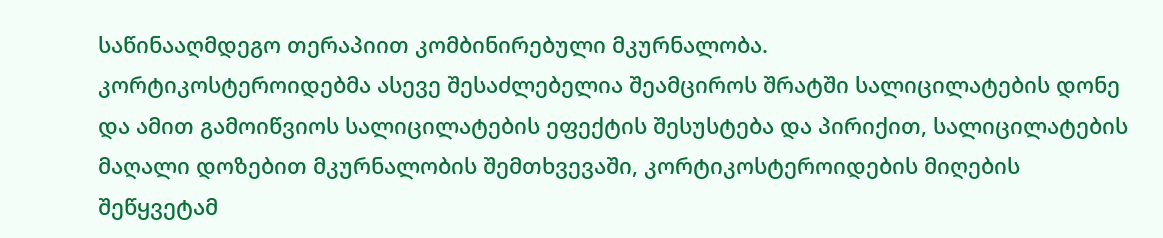საწინააღმდეგო თერაპიით კომბინირებული მკურნალობა.
კორტიკოსტეროიდებმა ასევე შესაძლებელია შეამციროს შრატში სალიცილატების დონე და ამით გამოიწვიოს სალიცილატების ეფექტის შესუსტება და პირიქით, სალიცილატების მაღალი დოზებით მკურნალობის შემთხვევაში, კორტიკოსტეროიდების მიღების შეწყვეტამ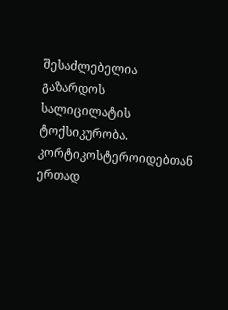შესაძლებელია გაზარდოს სალიცილატის ტოქსიკურობა. კორტიკოსტეროიდებთან ერთად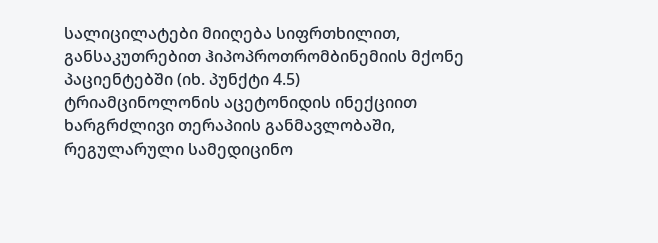სალიცილატები მიიღება სიფრთხილით, განსაკუთრებით ჰიპოპროთრომბინემიის მქონე პაციენტებში (იხ. პუნქტი 4.5)
ტრიამცინოლონის აცეტონიდის ინექციით ხარგრძლივი თერაპიის განმავლობაში, რეგულარული სამედიცინო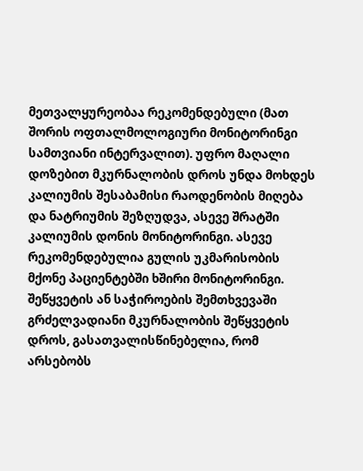მეთვალყურეობაა რეკომენდებული (მათ შორის ოფთალმოლოგიური მონიტორინგი სამთვიანი ინტერვალით). უფრო მაღალი დოზებით მკურნალობის დროს უნდა მოხდეს კალიუმის შესაბამისი რაოდენობის მიღება და ნატრიუმის შეზღუდვა, ასევე შრატში კალიუმის დონის მონიტორინგი. ასევე რეკომენდებულია გულის უკმარისობის მქონე პაციენტებში ხშირი მონიტორინგი.
შეწყვეტის ან საჭიროების შემთხვევაში გრძელვადიანი მკურნალობის შეწყვეტის დროს, გასათვალისწინებელია, რომ არსებობს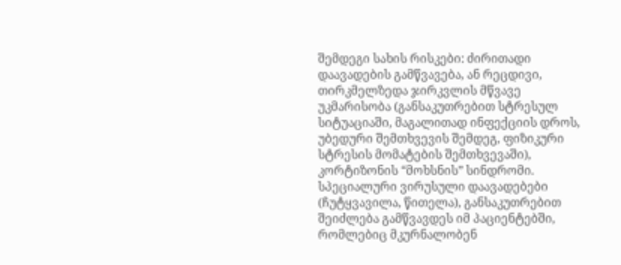შემდეგი სახის რისკები: ძირითადი დაავადების გამწვავება, ან რეცდივი, თირკმელზედა ჯირკვლის მწვავე უკმარისობა (განსაკუთრებით სტრესულ სიტუაციაში, მაგალითად ინფექციის დროს, უბედური შემთხვევის შემდეგ, ფიზიკური სტრესის მომატების შემთხვევაში), კორტიზონის “მოხსნის” სინდრომი.
სპეციალური ვირუსული დაავადებები (ჩუტყვავილა, წითელა), განსაკუთრებით შეიძლება გამწვავდეს იმ პაციენტებში, რომლებიც მკურნალობენ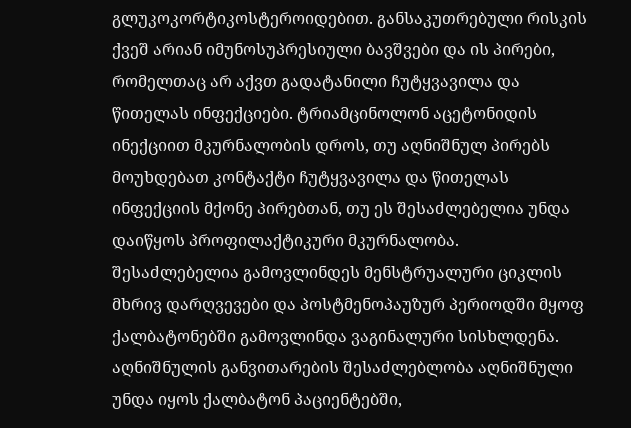გლუკოკორტიკოსტეროიდებით. განსაკუთრებული რისკის ქვეშ არიან იმუნოსუპრესიული ბავშვები და ის პირები, რომელთაც არ აქვთ გადატანილი ჩუტყვავილა და წითელას ინფექციები. ტრიამცინოლონ აცეტონიდის ინექციით მკურნალობის დროს, თუ აღნიშნულ პირებს მოუხდებათ კონტაქტი ჩუტყვავილა და წითელას ინფექციის მქონე პირებთან, თუ ეს შესაძლებელია უნდა დაიწყოს პროფილაქტიკური მკურნალობა.
შესაძლებელია გამოვლინდეს მენსტრუალური ციკლის მხრივ დარღვევები და პოსტმენოპაუზურ პერიოდში მყოფ ქალბატონებში გამოვლინდა ვაგინალური სისხლდენა. აღნიშნულის განვითარების შესაძლებლობა აღნიშნული უნდა იყოს ქალბატონ პაციენტებში,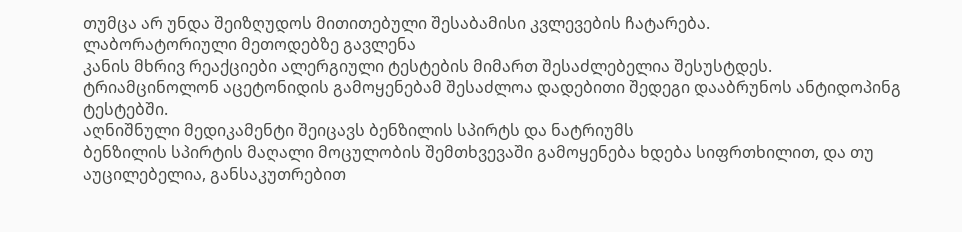თუმცა არ უნდა შეიზღუდოს მითითებული შესაბამისი კვლევების ჩატარება.
ლაბორატორიული მეთოდებზე გავლენა
კანის მხრივ რეაქციები ალერგიული ტესტების მიმართ შესაძლებელია შესუსტდეს.
ტრიამცინოლონ აცეტონიდის გამოყენებამ შესაძლოა დადებითი შედეგი დააბრუნოს ანტიდოპინგ ტესტებში.
აღნიშნული მედიკამენტი შეიცავს ბენზილის სპირტს და ნატრიუმს
ბენზილის სპირტის მაღალი მოცულობის შემთხვევაში გამოყენება ხდება სიფრთხილით, და თუ აუცილებელია, განსაკუთრებით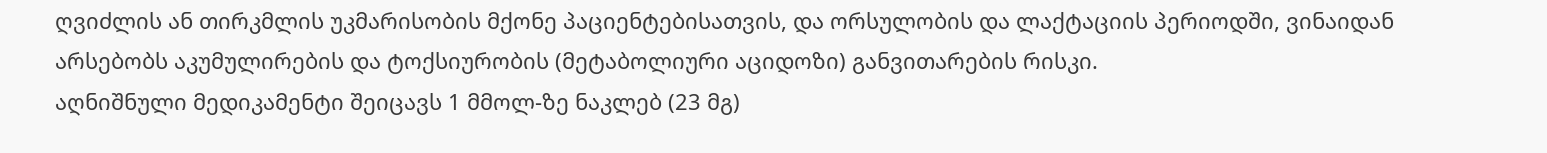ღვიძლის ან თირკმლის უკმარისობის მქონე პაციენტებისათვის, და ორსულობის და ლაქტაციის პერიოდში, ვინაიდან არსებობს აკუმულირების და ტოქსიურობის (მეტაბოლიური აციდოზი) განვითარების რისკი.
აღნიშნული მედიკამენტი შეიცავს 1 მმოლ-ზე ნაკლებ (23 მგ)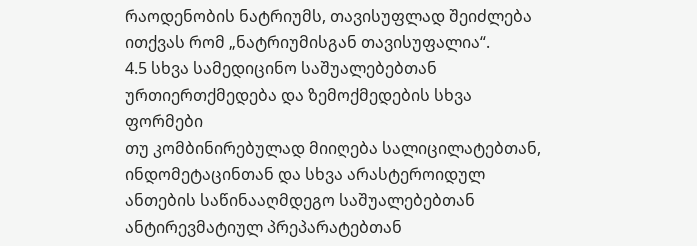რაოდენობის ნატრიუმს, თავისუფლად შეიძლება ითქვას რომ „ნატრიუმისგან თავისუფალია“.
4.5 სხვა სამედიცინო საშუალებებთან ურთიერთქმედება და ზემოქმედების სხვა ფორმები
თუ კომბინირებულად მიიღება სალიცილატებთან, ინდომეტაცინთან და სხვა არასტეროიდულ ანთების საწინააღმდეგო საშუალებებთან ანტირევმატიულ პრეპარატებთან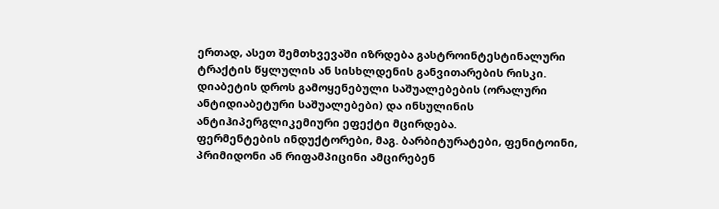ერთად, ასეთ შემთხვევაში იზრდება გასტროინტესტინალური ტრაქტის წყლულის ან სისხლდენის განვითარების რისკი.
დიაბეტის დროს გამოყენებული საშუალებების (ორალური ანტიდიაბეტური საშუალებები) და ინსულინის ანტიჰიპერგლიკემიური ეფექტი მცირდება.
ფერმენტების ინდუქტორები, მაგ. ბარბიტურატები, ფენიტოინი, პრიმიდონი ან რიფამპიცინი ამცირებენ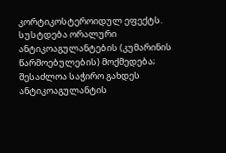კორტიკოსტეროიდულ ეფექტს.
სუსტდება ორალური ანტიკოაგულანტების (კუმარინის წარმოებულების) მოქმედება; შესაძლოა საჭირო გახდეს ანტიკოაგულანტის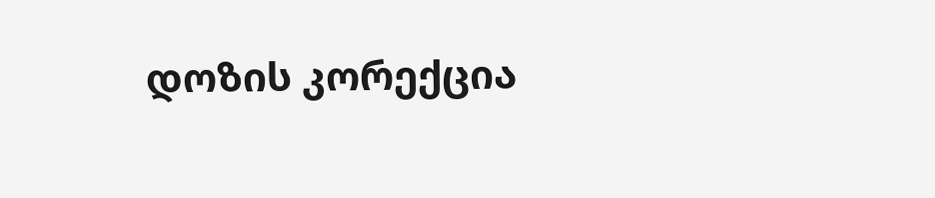დოზის კორექცია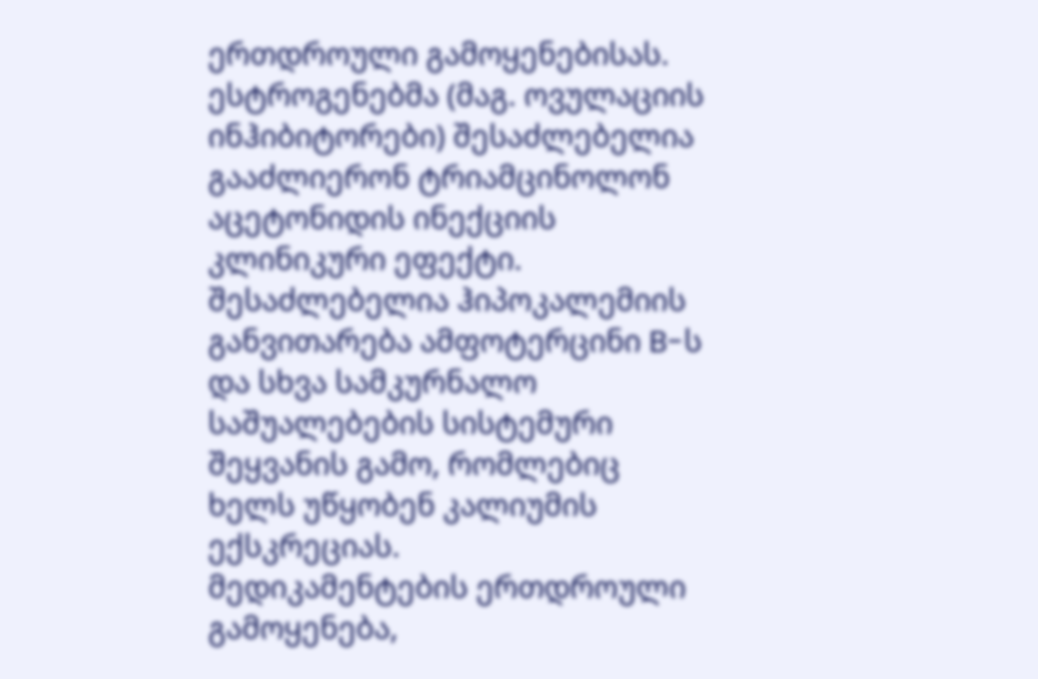ერთდროული გამოყენებისას.
ესტროგენებმა (მაგ. ოვულაციის ინჰიბიტორები) შესაძლებელია გააძლიერონ ტრიამცინოლონ აცეტონიდის ინექციის კლინიკური ეფექტი.
შესაძლებელია ჰიპოკალემიის განვითარება ამფოტერცინი B-ს და სხვა სამკურნალო საშუალებების სისტემური შეყვანის გამო, რომლებიც ხელს უწყობენ კალიუმის ექსკრეციას.
მედიკამენტების ერთდროული გამოყენება,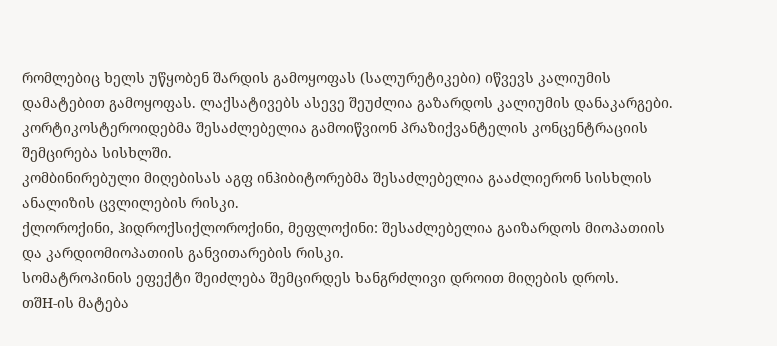რომლებიც ხელს უწყობენ შარდის გამოყოფას (სალურეტიკები) იწვევს კალიუმის დამატებით გამოყოფას. ლაქსატივებს ასევე შეუძლია გაზარდოს კალიუმის დანაკარგები.
კორტიკოსტეროიდებმა შესაძლებელია გამოიწვიონ პრაზიქვანტელის კონცენტრაციის შემცირება სისხლში.
კომბინირებული მიღებისას აგფ ინჰიბიტორებმა შესაძლებელია გააძლიერონ სისხლის ანალიზის ცვლილების რისკი.
ქლოროქინი, ჰიდროქსიქლოროქინი, მეფლოქინი: შესაძლებელია გაიზარდოს მიოპათიის და კარდიომიოპათიის განვითარების რისკი.
სომატროპინის ეფექტი შეიძლება შემცირდეს ხანგრძლივი დროით მიღების დროს.
თშH-ის მატება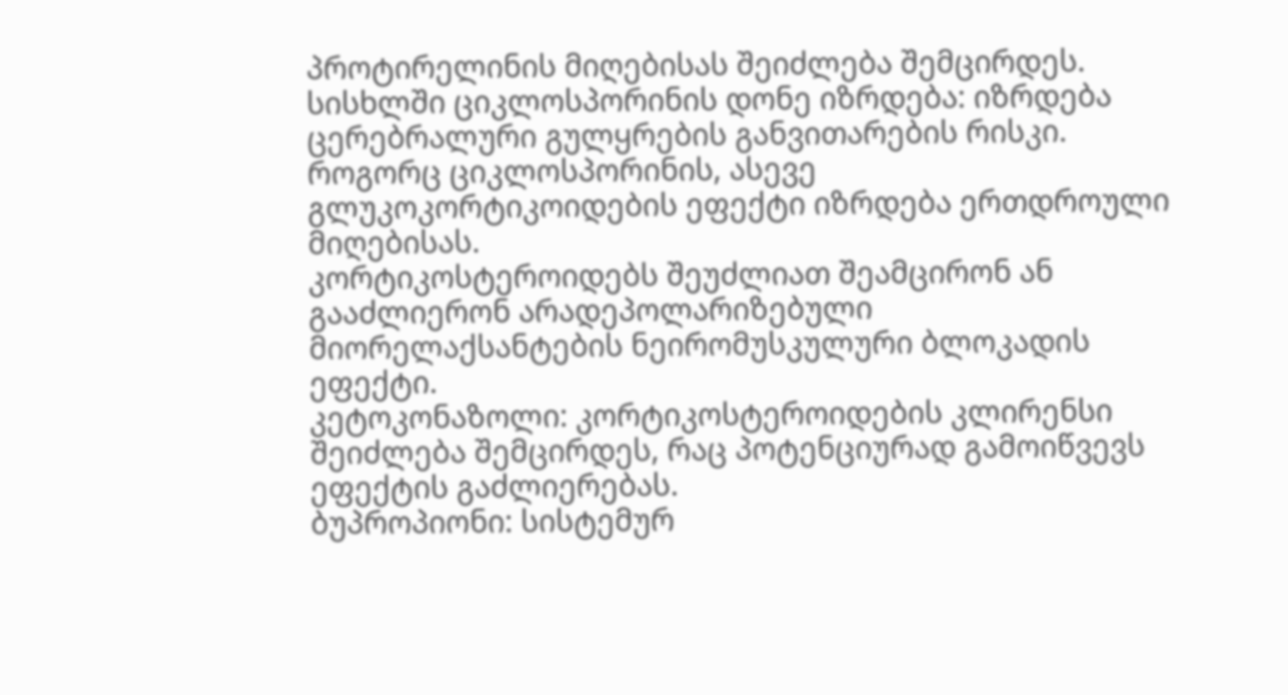პროტირელინის მიღებისას შეიძლება შემცირდეს.
სისხლში ციკლოსპორინის დონე იზრდება: იზრდება ცერებრალური გულყრების განვითარების რისკი.
როგორც ციკლოსპორინის, ასევე გლუკოკორტიკოიდების ეფექტი იზრდება ერთდროული მიღებისას.
კორტიკოსტეროიდებს შეუძლიათ შეამცირონ ან გააძლიერონ არადეპოლარიზებული მიორელაქსანტების ნეირომუსკულური ბლოკადის ეფექტი.
კეტოკონაზოლი: კორტიკოსტეროიდების კლირენსი შეიძლება შემცირდეს, რაც პოტენციურად გამოიწვევს ეფექტის გაძლიერებას.
ბუპროპიონი: სისტემურ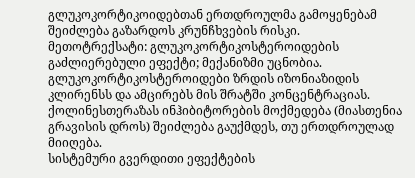გლუკოკორტიკოიდებთან ერთდროულმა გამოყენებამ შეიძლება გაზარდოს კრუნჩხვების რისკი.
მეთოტრექსატი: გლუკოკორტიკოსტეროიდების გაძლიერებული ეფექტი; მექანიზმი უცნობია.
გლუკოკორტიკოსტეროიდები ზრდის იზონიაზიდის კლირენსს და ამცირებს მის შრატში კონცენტრაციას.
ქოლინესთერაზას ინჰიბიტორების მოქმედება (მიასთენია გრავისის დროს) შეიძლება გაუქმდეს, თუ ერთდროულად მიიღება.
სისტემური გვერდითი ეფექტების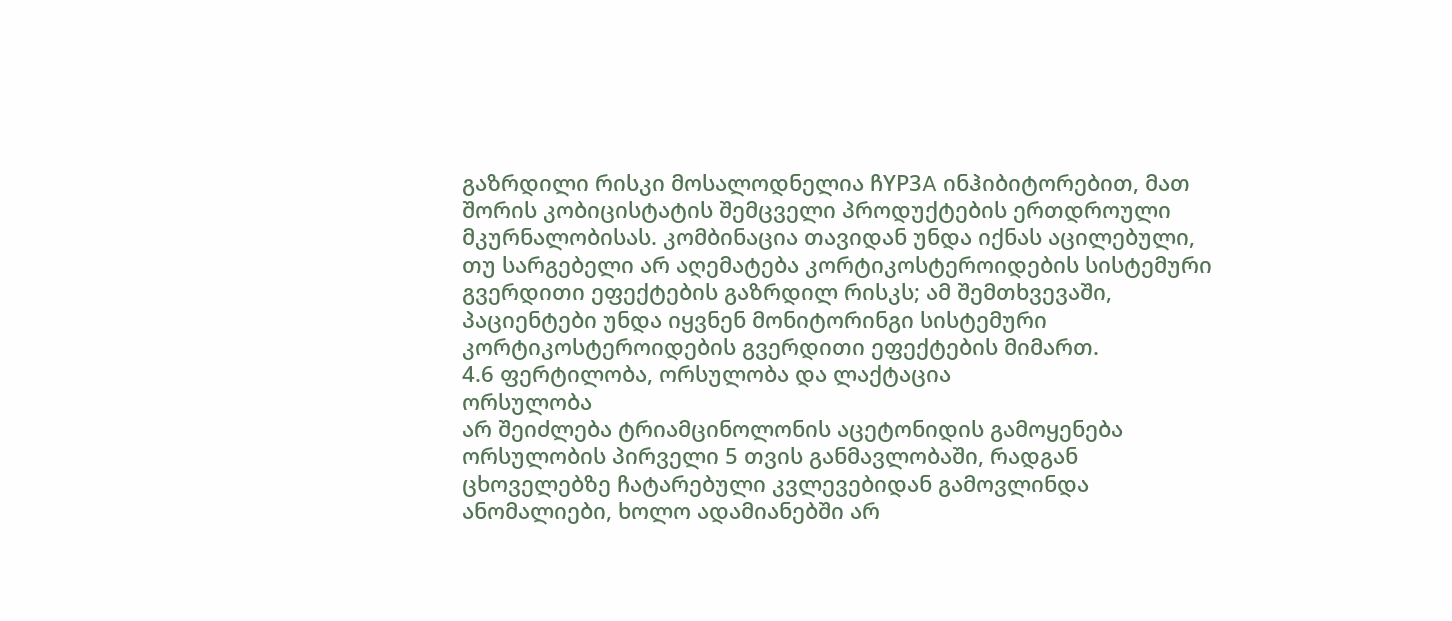გაზრდილი რისკი მოსალოდნელია ჩYP3A ინჰიბიტორებით, მათ შორის კობიცისტატის შემცველი პროდუქტების ერთდროული მკურნალობისას. კომბინაცია თავიდან უნდა იქნას აცილებული, თუ სარგებელი არ აღემატება კორტიკოსტეროიდების სისტემური გვერდითი ეფექტების გაზრდილ რისკს; ამ შემთხვევაში, პაციენტები უნდა იყვნენ მონიტორინგი სისტემური კორტიკოსტეროიდების გვერდითი ეფექტების მიმართ.
4.6 ფერტილობა, ორსულობა და ლაქტაცია
ორსულობა
არ შეიძლება ტრიამცინოლონის აცეტონიდის გამოყენება ორსულობის პირველი 5 თვის განმავლობაში, რადგან ცხოველებზე ჩატარებული კვლევებიდან გამოვლინდა ანომალიები, ხოლო ადამიანებში არ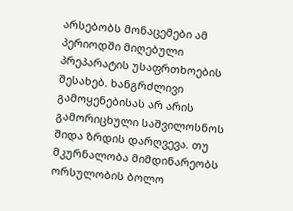არსებობს მონაცემები ამ პერიოდში მიღებული პრეპარატის უსაფრთხოების შესახებ. ხანგრძლივი გამოყენებისას არ არის გამორიცხული საშვილოსნოს შიდა ზრდის დარღვევა. თუ მკურნალობა მიმდინარეობს ორსულობის ბოლო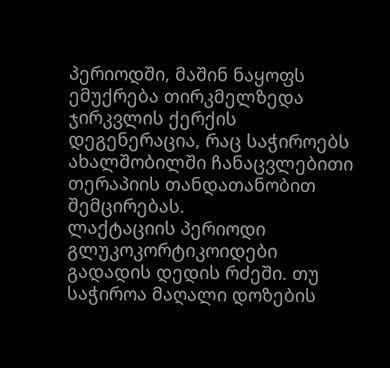პერიოდში, მაშინ ნაყოფს ემუქრება თირკმელზედა ჯირკვლის ქერქის დეგენერაცია, რაც საჭიროებს ახალშობილში ჩანაცვლებითი თერაპიის თანდათანობით შემცირებას.
ლაქტაციის პერიოდი
გლუკოკორტიკოიდები გადადის დედის რძეში. თუ საჭიროა მაღალი დოზების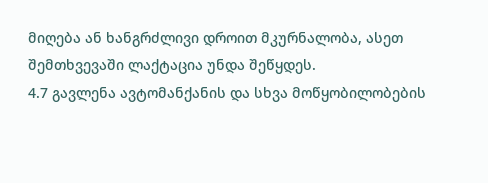მიღება ან ხანგრძლივი დროით მკურნალობა, ასეთ შემთხვევაში ლაქტაცია უნდა შეწყდეს.
4.7 გავლენა ავტომანქანის და სხვა მოწყობილობების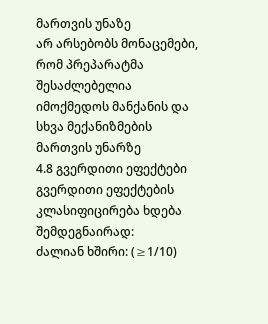მართვის უნაზე
არ არსებობს მონაცემები, რომ პრეპარატმა შესაძლებელია იმოქმედოს მანქანის და სხვა მექანიზმების მართვის უნარზე
4.8 გვერდითი ეფექტები
გვერდითი ეფექტების კლასიფიცირება ხდება შემდეგნაირად:
ძალიან ხშირი: (≥1/10)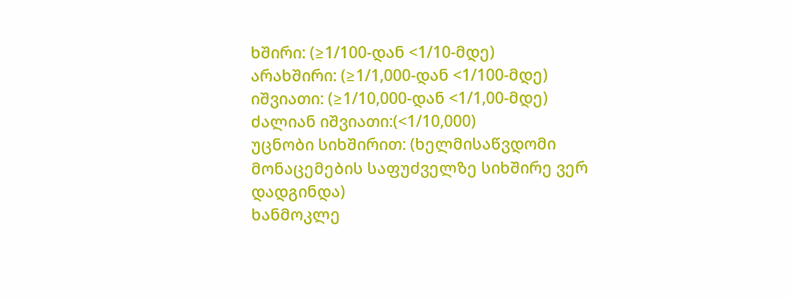ხშირი: (≥1/100-დან <1/10-მდე)
არახშირი: (≥1/1,000-დან <1/100-მდე)
იშვიათი: (≥1/10,000-დან <1/1,00-მდე)
ძალიან იშვიათი:(<1/10,000)
უცნობი სიხშირით: (ხელმისაწვდომი მონაცემების საფუძველზე სიხშირე ვერ დადგინდა)
ხანმოკლე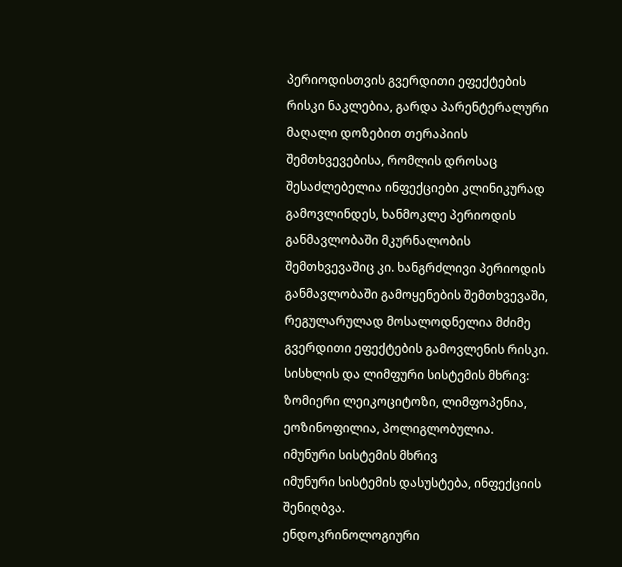პერიოდისთვის გვერდითი ეფექტების რისკი ნაკლებია, გარდა პარენტერალური მაღალი დოზებით თერაპიის შემთხვევებისა, რომლის დროსაც შესაძლებელია ინფექციები კლინიკურად გამოვლინდეს, ხანმოკლე პერიოდის განმავლობაში მკურნალობის შემთხვევაშიც კი. ხანგრძლივი პერიოდის განმავლობაში გამოყენების შემთხვევაში, რეგულარულად მოსალოდნელია მძიმე გვერდითი ეფექტების გამოვლენის რისკი.
სისხლის და ლიმფური სისტემის მხრივ:
ზომიერი ლეიკოციტოზი, ლიმფოპენია, ეოზინოფილია, პოლიგლობულია.
იმუნური სისტემის მხრივ
იმუნური სისტემის დასუსტება, ინფექციის შენიღბვა.
ენდოკრინოლოგიური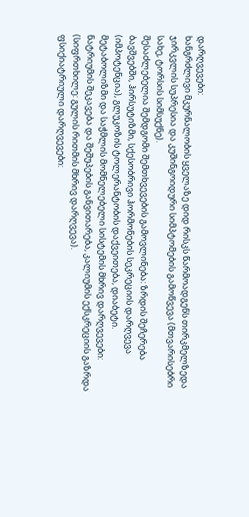დარღვევები:
ხანგრძლივი მკურნალობის ყველაზე დიდ რისკს წარმოადგენს თირკმელზედა ჯირკვლის სუპრესია და კუშინგოიდური სიმპტომების გამოწვევა (მთვარისებრი სახე, ტორსის სიმსუქნე).
შესაძლებელია შემდგომი შემთხვევების გამოვლინება: ზრდის შეჩერება ბავშვებში, ჰირსუტიზმი, სქესობრივი ჰორმონების სეკრეციის დარღვევა (იმპოტენცია), გლუკოზის ტოლერანტობის დაქვეითება, დიაბეტი.
მეტაბოლიზმი და საჭმლის მომნელებელი სისტემის მხრივ დარღვევები:
ნატრიუმის შეკავება და შეშუპების განვითარება, კალიუმის ექსკრეციის გაზრდა (სიფრთხილე: გულის რითმის მხრივ დარღვევა).
ფსიქიატრიული დარღვევები: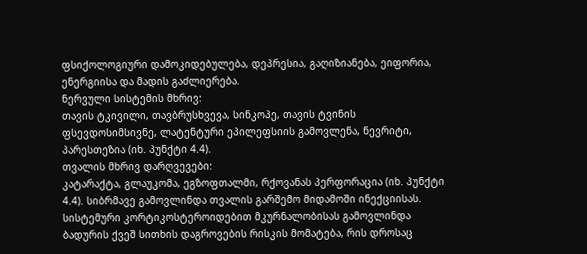ფსიქოლოგიური დამოკიდებულება, დეპრესია, გაღიზიანება, ეიფორია, ენერგიისა და მადის გაძლიერება.
ნერვული სისტემის მხრივ:
თავის ტკივილი, თავბრუსხვევა, სინკოპე, თავის ტვინის ფსევდოსიმსივნე, ლატენტური ეპილეფსიის გამოვლენა, ნევრიტი, პარესთეზია (იხ. პუნქტი 4.4).
თვალის მხრივ დარღვევები:
კატარაქტა, გლაუკომა, ეგზოფთალმი, რქოვანას პერფორაცია (იხ. პუნქტი 4.4). სიბრმავე გამოვლინდა თვალის გარშემო მიდამოში ინექციისას. სისტემური კორტიკოსტეროიდებით მკურნალობისას გამოვლინდა ბადურის ქვეშ სითხის დაგროვების რისკის მომატება, რის დროსაც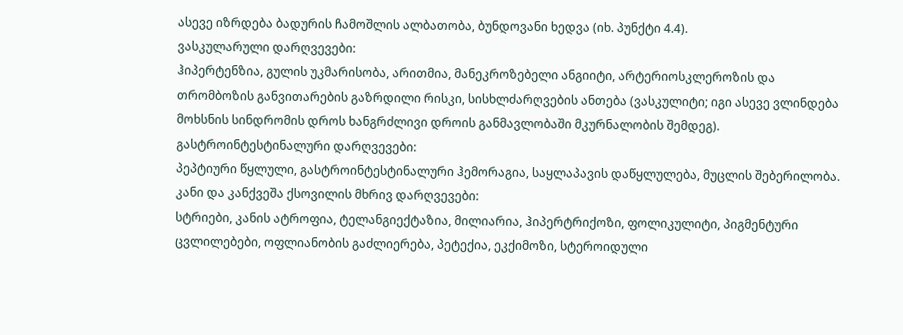ასევე იზრდება ბადურის ჩამოშლის ალბათობა, ბუნდოვანი ხედვა (იხ. პუნქტი 4.4).
ვასკულარული დარღვევები:
ჰიპერტენზია, გულის უკმარისობა, არითმია, მანეკროზებელი ანგიიტი, არტერიოსკლეროზის და თრომბოზის განვითარების გაზრდილი რისკი, სისხლძარღვების ანთება (ვასკულიტი; იგი ასევე ვლინდება მოხსნის სინდრომის დროს ხანგრძლივი დროის განმავლობაში მკურნალობის შემდეგ).
გასტროინტესტინალური დარღვევები:
პეპტიური წყლული, გასტროინტესტინალური ჰემორაგია, საყლაპავის დაწყლულება, მუცლის შებერილობა.
კანი და კანქვეშა ქსოვილის მხრივ დარღვევები:
სტრიები, კანის ატროფია, ტელანგიექტაზია, მილიარია, ჰიპერტრიქოზი, ფოლიკულიტი, პიგმენტური ცვლილებები, ოფლიანობის გაძლიერება, პეტექია, ეკქიმოზი, სტეროიდული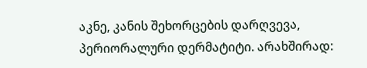აკნე, კანის შეხორცების დარღვევა, პერიორალური დერმატიტი. არახშირად: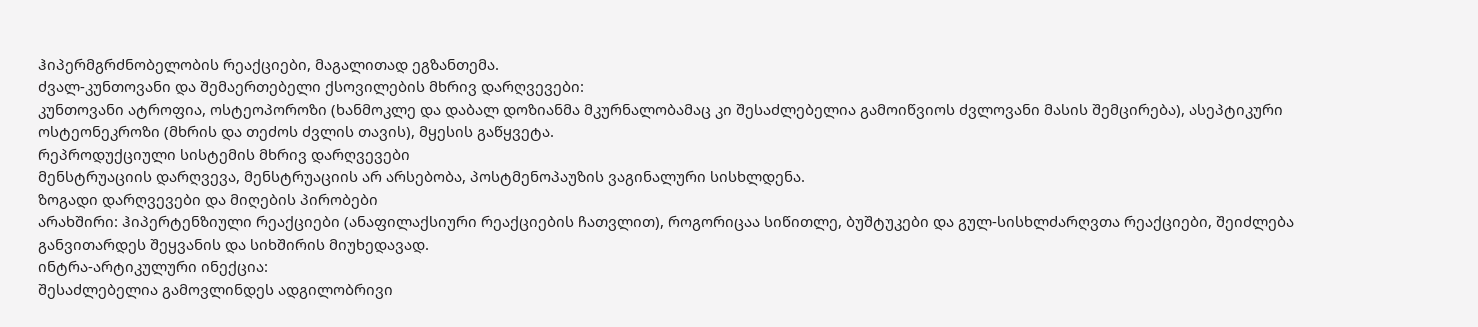ჰიპერმგრძნობელობის რეაქციები, მაგალითად ეგზანთემა.
ძვალ-კუნთოვანი და შემაერთებელი ქსოვილების მხრივ დარღვევები:
კუნთოვანი ატროფია, ოსტეოპოროზი (ხანმოკლე და დაბალ დოზიანმა მკურნალობამაც კი შესაძლებელია გამოიწვიოს ძვლოვანი მასის შემცირება), ასეპტიკური ოსტეონეკროზი (მხრის და თეძოს ძვლის თავის), მყესის გაწყვეტა.
რეპროდუქციული სისტემის მხრივ დარღვევები
მენსტრუაციის დარღვევა, მენსტრუაციის არ არსებობა, პოსტმენოპაუზის ვაგინალური სისხლდენა.
ზოგადი დარღვევები და მიღების პირობები
არახშირი: ჰიპერტენზიული რეაქციები (ანაფილაქსიური რეაქციების ჩათვლით), როგორიცაა სიწითლე, ბუშტუკები და გულ-სისხლძარღვთა რეაქციები, შეიძლება განვითარდეს შეყვანის და სიხშირის მიუხედავად.
ინტრა-არტიკულური ინექცია:
შესაძლებელია გამოვლინდეს ადგილობრივი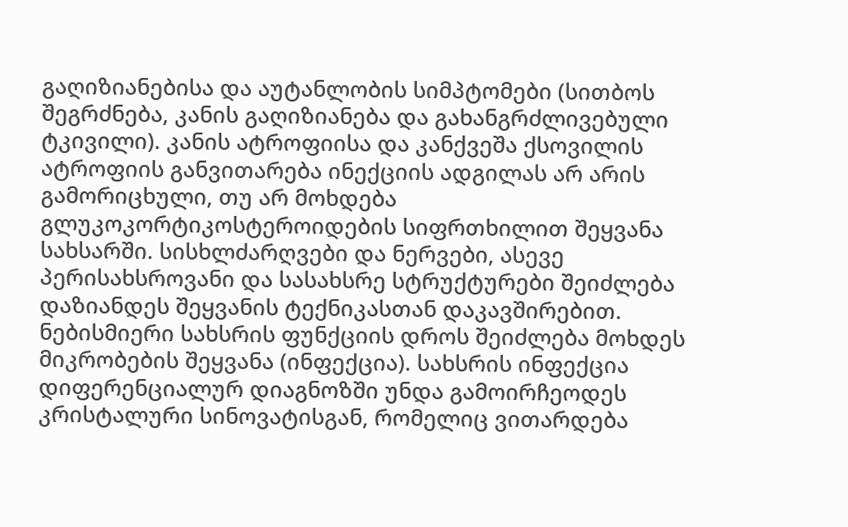გაღიზიანებისა და აუტანლობის სიმპტომები (სითბოს შეგრძნება, კანის გაღიზიანება და გახანგრძლივებული ტკივილი). კანის ატროფიისა და კანქვეშა ქსოვილის ატროფიის განვითარება ინექციის ადგილას არ არის გამორიცხული, თუ არ მოხდება გლუკოკორტიკოსტეროიდების სიფრთხილით შეყვანა სახსარში. სისხლძარღვები და ნერვები, ასევე პერისახსროვანი და სასახსრე სტრუქტურები შეიძლება დაზიანდეს შეყვანის ტექნიკასთან დაკავშირებით. ნებისმიერი სახსრის ფუნქციის დროს შეიძლება მოხდეს მიკრობების შეყვანა (ინფექცია). სახსრის ინფექცია დიფერენციალურ დიაგნოზში უნდა გამოირჩეოდეს კრისტალური სინოვატისგან, რომელიც ვითარდება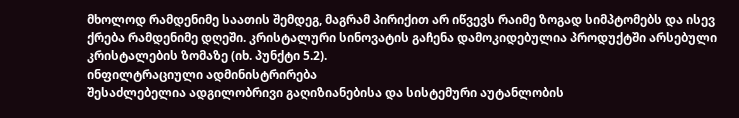მხოლოდ რამდენიმე საათის შემდეგ, მაგრამ პირიქით არ იწვევს რაიმე ზოგად სიმპტომებს და ისევ ქრება რამდენიმე დღეში. კრისტალური სინოვატის გაჩენა დამოკიდებულია პროდუქტში არსებული კრისტალების ზომაზე (იხ. პუნქტი 5.2).
ინფილტრაციული ადმინისტრირება
შესაძლებელია ადგილობრივი გაღიზიანებისა და სისტემური აუტანლობის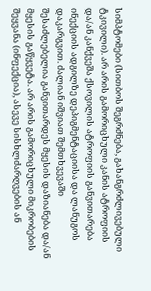სიმპტომები (სითბოს შეგრძნება, გახანგრძლივებული ტკივილი). არ არის გამორიცხული კანის ატროფიის და/ან კანქვეშა ქსოვილის ატროფიის განვითარება ინექციის ადგილზე დეპიგმენტაციისა და ლანუგოს დაკარგვით. ძალიან იშვიათ შემთხვევაში შესაძლებელია განვითარდეს მყესის დაზიანება და/ან მყესის გაწყვეტა. არ არის გამორიცხული მიკრობების შეყვანა (ინფექცია), ასევე სისხლძარღვების ან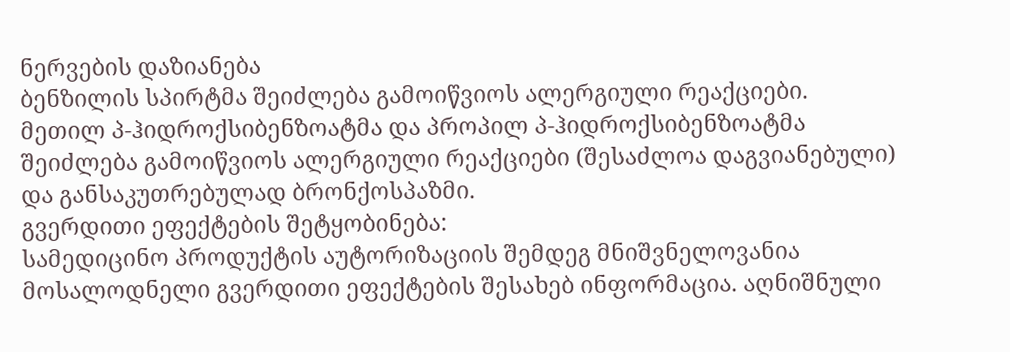ნერვების დაზიანება
ბენზილის სპირტმა შეიძლება გამოიწვიოს ალერგიული რეაქციები.
მეთილ პ-ჰიდროქსიბენზოატმა და პროპილ პ-ჰიდროქსიბენზოატმა შეიძლება გამოიწვიოს ალერგიული რეაქციები (შესაძლოა დაგვიანებული) და განსაკუთრებულად ბრონქოსპაზმი.
გვერდითი ეფექტების შეტყობინება:
სამედიცინო პროდუქტის აუტორიზაციის შემდეგ მნიშვნელოვანია მოსალოდნელი გვერდითი ეფექტების შესახებ ინფორმაცია. აღნიშნული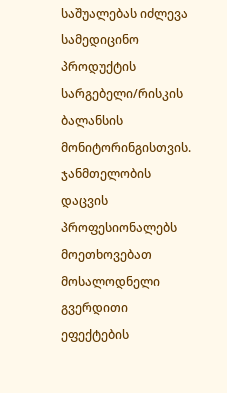საშუალებას იძლევა სამედიცინო პროდუქტის სარგებელი/რისკის ბალანსის მონიტორინგისთვის. ჯანმთელობის დაცვის პროფესიონალებს მოეთხოვებათ მოსალოდნელი გვერდითი ეფექტების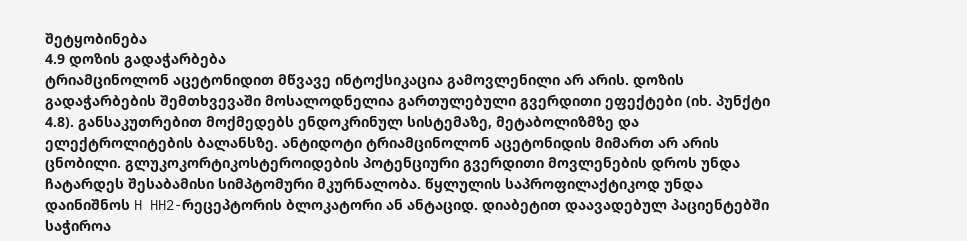შეტყობინება
4.9 დოზის გადაჭარბება
ტრიამცინოლონ აცეტონიდით მწვავე ინტოქსიკაცია გამოვლენილი არ არის. დოზის გადაჭარბების შემთხვევაში მოსალოდნელია გართულებული გვერდითი ეფექტები (იხ. პუნქტი 4.8). განსაკუთრებით მოქმედებს ენდოკრინულ სისტემაზე, მეტაბოლიზმზე და ელექტროლიტების ბალანსზე. ანტიდოტი ტრიამცინოლონ აცეტონიდის მიმართ არ არის ცნობილი. გლუკოკორტიკოსტეროიდების პოტენციური გვერდითი მოვლენების დროს უნდა ჩატარდეს შესაბამისი სიმპტომური მკურნალობა. წყლულის საპროფილაქტიკოდ უნდა დაინიშნოს H HH2-რეცეპტორის ბლოკატორი ან ანტაციდ. დიაბეტით დაავადებულ პაციენტებში საჭიროა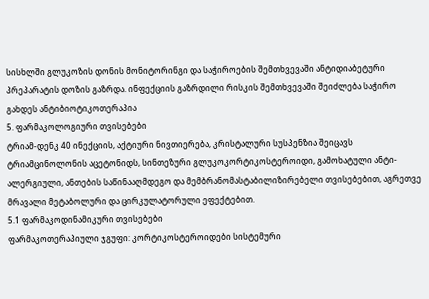სისხლში გლუკოზის დონის მონიტორინგი და საჭიროების შემთხვევაში ანტიდიაბეტური პრეპარატის დოზის გაზრდა. ინფექციის გაზრდილი რისკის შემთხვევაში შეიძლება საჭირო გახდეს ანტიბიოტიკოთერაპია
5. ფარმაკოლოგიური თვისებები
ტრიამ-დენკ 40 ინექციის, აქტიური ნივთიერება, კრისტალური სუსპენზია შეიცავს ტრიამცინოლონის აცეტონიდს, სინთეზური გლუკოკორტიკოსტეროიდი, გამოხატული ანტი-ალერგიული, ანთების საწინააღმდეგო და მემბრანომასტაბილიზირებელი თვისებებით, აგრეთვე მრავალი მეტაბოლური და ცირკულატორული ეფექტებით.
5.1 ფარმაკოდინამიკური თვისებები
ფარმაკოთერაპიული ჯგუფი: კორტიკოსტეროიდები სისტემური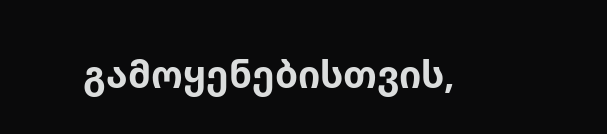გამოყენებისთვის,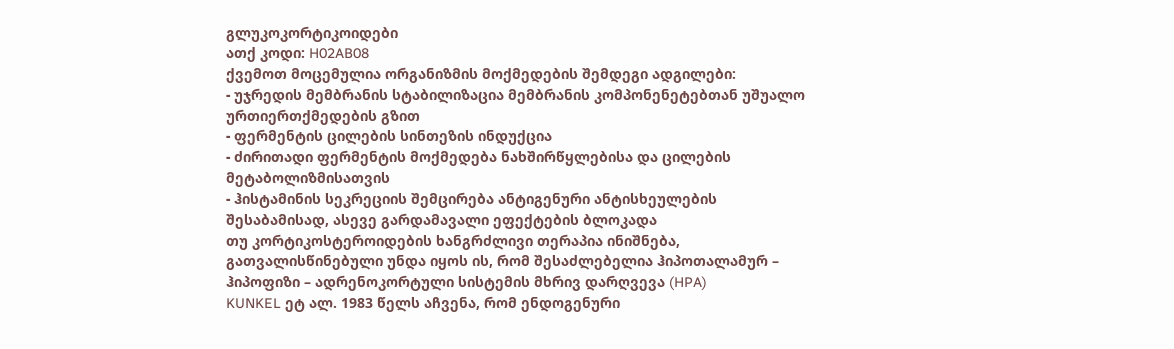გლუკოკორტიკოიდები
ათქ კოდი: H02AB08
ქვემოთ მოცემულია ორგანიზმის მოქმედების შემდეგი ადგილები:
- უჯრედის მემბრანის სტაბილიზაცია მემბრანის კომპონენეტებთან უშუალო ურთიერთქმედების გზით
- ფერმენტის ცილების სინთეზის ინდუქცია
- ძირითადი ფერმენტის მოქმედება ნახშირწყლებისა და ცილების მეტაბოლიზმისათვის
- ჰისტამინის სეკრეციის შემცირება ანტიგენური ანტისხეულების შესაბამისად, ასევე გარდამავალი ეფექტების ბლოკადა
თუ კორტიკოსტეროიდების ხანგრძლივი თერაპია ინიშნება, გათვალისწინებული უნდა იყოს ის, რომ შესაძლებელია ჰიპოთალამურ – ჰიპოფიზი – ადრენოკორტული სისტემის მხრივ დარღვევა (HPA)
KUNKEL ეტ ალ. 1983 წელს აჩვენა, რომ ენდოგენური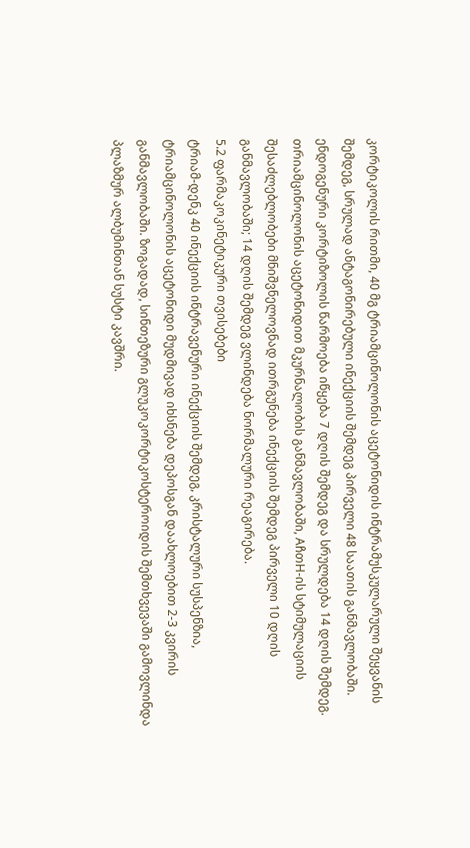კორტიკოლის რითმი, 40 მგ ტრიამცინოლონის აცეტონიდის ინტრამუსკულარული შეყვანის შემდეგ, სრულად ანტაგონირებული ინექციის შემდეგ პირველი 48 საათის განმავლობაში. ენდოგენური კორტიზოლის წარმოება იწყება 7 დღის შემდეგ და სრულდება 14 დღის შემდეგ. თრიამცინოლონის აცეტონიდით მკურნალობის განმავლობაში, AჩთH-ის სტიმულაციის შესაძლებლობები მნიშვნელოვნად ითრგუნება ინექციის შემდეგ პირველი 10 დღის განმავლობაში; 14 დღის შემდეგ ვლინდება ნორმალური რეაგირება.
5.2 ფარმაკოკინეტიკური თვისებები
ტრიამ-დენკ 40 ინექციის ინტრავენური ინექციის შემდეგ, კრისტალური სუსპენზია, ტრიამცინოლონის აცეტონიდი მუდმივად იხსნება დეპოსგან დაახლოებით 2-3 კვირის განმავლობაში. ზოგადად, სინთეზური გლუკოკორტიკოსტეროიდის შემთხვევაში გამოვლინდა პლაზმურ ალბუმინთან სუსტი კავშრი.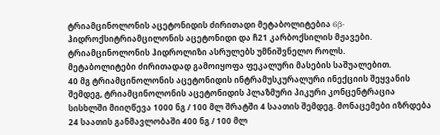ტრიამცინოლონის აცეტონიდის ძირითადი მეტაბოლიტებია 6β-ჰიდროქსიტრიამცილონის აცეტონიდი და ჩ21 კარბოქსილის მჟავები. ტრიამცინოლონის ჰიდროლიზი ასრულებს უმნიშვნელო როლს.
მეტაბოლიტები ძირითადად გამოიყოფა ფეკალური მასების საშუალებით.
40 მგ ტრიამცინოლონის აცეტონიდის ინტრამუსკურალური ინექციის შეყვანის შემდეგ, ტრიამცინოლონის აცეტონიდის პლაზმური პიკური კონცენტრაცია სისხლში მიიღწევა 1000 ნგ / 100 მლ შრატში 4 საათის შემდეგ. მონაცემები იზრდება 24 საათის განმავლობაში 400 ნგ / 100 მლ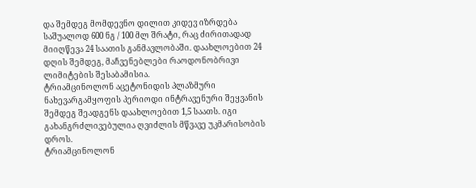და შემდეგ მომდევნო დილით კიდევ იზრდება საშუალოდ 600 ნგ / 100 მლ შრატი, რაც ძირითადად მიიღწევა 24 საათის განმავლობაში. დაახლოებით 24 დღის შემდეგ, მაჩვენებლები რაოდონობრივი ლიმიტების შესაბამისია.
ტრიამცინოლონ აცეტონიდის პლაზმური ნახევარგამყოფის პერიოდი ინტრავენური შეყვანის შემდეგ შეადგენს დაახლოებით 1,5 საათს. იგი გახანგრძლივებულია ღვიძლის მწვავე უკმარისობის დროს.
ტრიამცინოლონ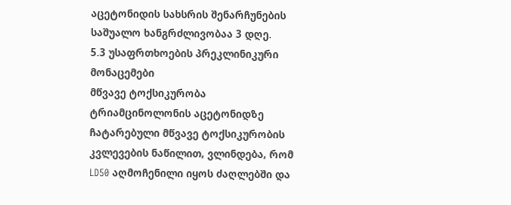აცეტონიდის სახსრის შენარჩუნების საშუალო ხანგრძლივობაა 3 დღე.
5.3 უსაფრთხოების პრეკლინიკური მონაცემები
მწვავე ტოქსიკურობა
ტრიამცინოლონის აცეტონიდზე ჩატარებული მწვავე ტოქსიკურობის კვლევების ნაწილით, ვლინდება, რომ LD50 აღმოჩენილი იყოს ძაღლებში და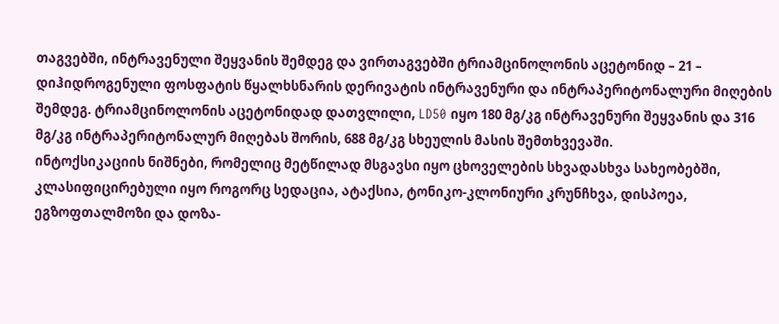თაგვებში, ინტრავენული შეყვანის შემდეგ და ვირთაგვებში ტრიამცინოლონის აცეტონიდ – 21 – დიჰიდროგენული ფოსფატის წყალხსნარის დერივატის ინტრავენური და ინტრაპერიტონალური მიღების შემდეგ. ტრიამცინოლონის აცეტონიდად დათვლილი, LD50 იყო 180 მგ/კგ ინტრავენური შეყვანის და 316 მგ/კგ ინტრაპერიტონალურ მიღებას შორის, 688 მგ/კგ სხეულის მასის შემთხვევაში.
ინტოქსიკაციის ნიშნები, რომელიც მეტწილად მსგავსი იყო ცხოველების სხვადასხვა სახეობებში, კლასიფიცირებული იყო როგორც სედაცია, ატაქსია, ტონიკო-კლონიური კრუნჩხვა, დისპოეა, ეგზოფთალმოზი და დოზა-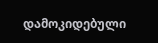დამოკიდებული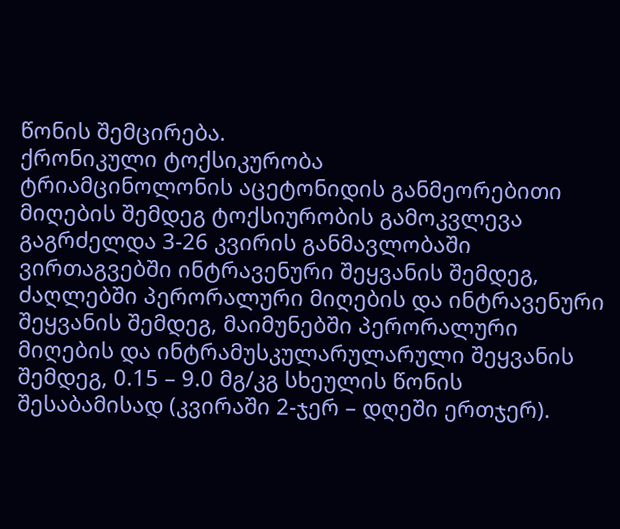წონის შემცირება.
ქრონიკული ტოქსიკურობა
ტრიამცინოლონის აცეტონიდის განმეორებითი მიღების შემდეგ ტოქსიურობის გამოკვლევა გაგრძელდა 3-26 კვირის განმავლობაში ვირთაგვებში ინტრავენური შეყვანის შემდეგ, ძაღლებში პერორალური მიღების და ინტრავენური შეყვანის შემდეგ, მაიმუნებში პერორალური მიღების და ინტრამუსკულარულარული შეყვანის შემდეგ, 0.15 – 9.0 მგ/კგ სხეულის წონის შესაბამისად (კვირაში 2-ჯერ – დღეში ერთჯერ).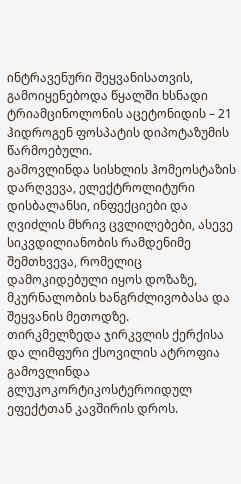ინტრავენური შეყვანისათვის, გამოიყენებოდა წყალში ხსნადი ტრიამცინოლონის აცეტონიდის – 21 ჰიდროგენ ფოსპატის დიპოტაზუმის წარმოებული.
გამოვლინდა სისხლის ჰომეოსტაზის დარღვევა, ელექტროლიტური დისბალანსი, ინფექციები და ღვიძლის მხრივ ცვლილებები, ასევე სიკვდილიანობის რამდენიმე შემთხვევა, რომელიც დამოკიდებული იყოს დოზაზე, მკურნალობის ხანგრძლივობასა და შეყვანის მეთოდზე.
თირკმელზედა ჯირკვლის ქერქისა და ლიმფური ქსოვილის ატროფია გამოვლინდა გლუკოკორტიკოსტეროიდულ ეფექტთან კავშირის დროს.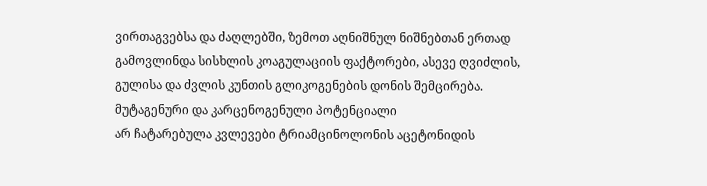ვირთაგვებსა და ძაღლებში, ზემოთ აღნიშნულ ნიშნებთან ერთად გამოვლინდა სისხლის კოაგულაციის ფაქტორები, ასევე ღვიძლის, გულისა და ძვლის კუნთის გლიკოგენების დონის შემცირება.
მუტაგენური და კარცენოგენული პოტენციალი
არ ჩატარებულა კვლევები ტრიამცინოლონის აცეტონიდის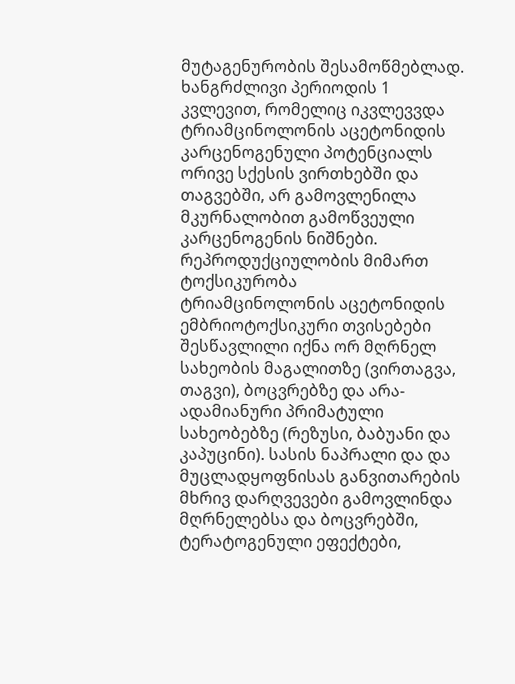მუტაგენურობის შესამოწმებლად. ხანგრძლივი პერიოდის 1 კვლევით, რომელიც იკვლევვდა ტრიამცინოლონის აცეტონიდის კარცენოგენული პოტენციალს ორივე სქესის ვირთხებში და თაგვებში, არ გამოვლენილა მკურნალობით გამოწვეული კარცენოგენის ნიშნები.
რეპროდუქციულობის მიმართ ტოქსიკურობა
ტრიამცინოლონის აცეტონიდის ემბრიოტოქსიკური თვისებები შესწავლილი იქნა ორ მღრნელ სახეობის მაგალითზე (ვირთაგვა, თაგვი), ბოცვრებზე და არა-ადამიანური პრიმატული სახეობებზე (რეზუსი, ბაბუანი და კაპუცინი). სასის ნაპრალი და და მუცლადყოფნისას განვითარების მხრივ დარღვევები გამოვლინდა მღრნელებსა და ბოცვრებში, ტერატოგენული ეფექტები,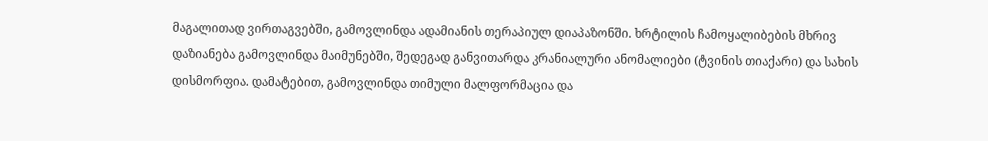მაგალითად ვირთაგვებში, გამოვლინდა ადამიანის თერაპიულ დიაპაზონში. ხრტილის ჩამოყალიბების მხრივ დაზიანება გამოვლინდა მაიმუნებში, შედეგად განვითარდა კრანიალური ანომალიები (ტვინის თიაქარი) და სახის დისმორფია. დამატებით, გამოვლინდა თიმული მალფორმაცია და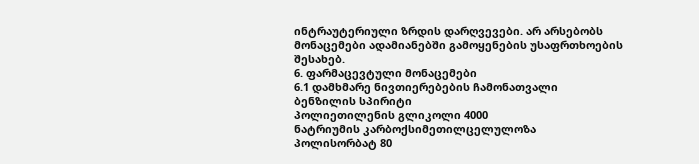ინტრაუტერიული ზრდის დარღვევები. არ არსებობს მონაცემები ადამიანებში გამოყენების უსაფრთხოების შესახებ.
6. ფარმაცევტული მონაცემები
6.1 დამხმარე ნივთიერებების ჩამონათვალი
ბენზილის სპირიტი
პოლიეთილენის გლიკოლი 4000
ნატრიუმის კარბოქსიმეთილცელულოზა
პოლისორბატ 80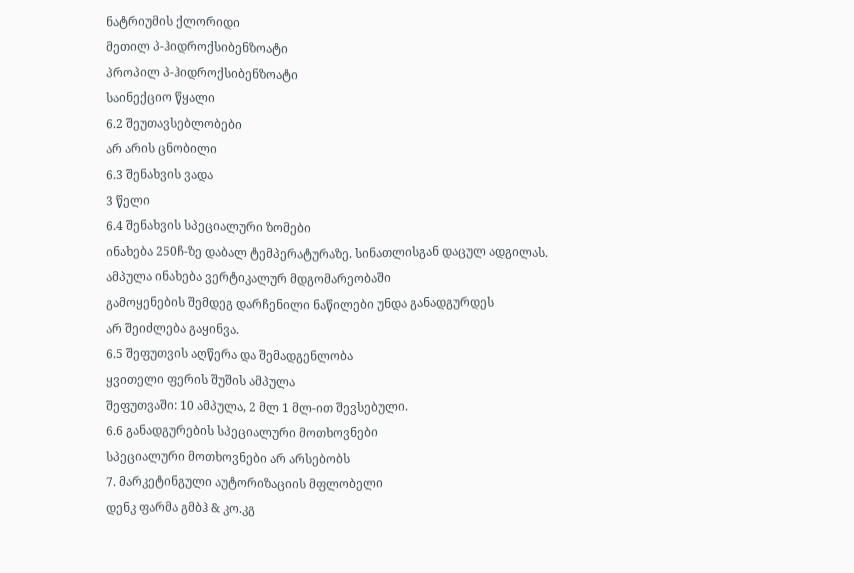ნატრიუმის ქლორიდი
მეთილ პ-ჰიდროქსიბენზოატი
პროპილ პ-ჰიდროქსიბენზოატი
საინექციო წყალი
6.2 შეუთავსებლობები
არ არის ცნობილი
6.3 შენახვის ვადა
3 წელი
6.4 შენახვის სპეციალური ზომები
ინახება 250ჩ-ზე დაბალ ტემპერატურაზე. სინათლისგან დაცულ ადგილას.
ამპულა ინახება ვერტიკალურ მდგომარეობაში
გამოყენების შემდეგ დარჩენილი ნაწილები უნდა განადგურდეს
არ შეიძლება გაყინვა.
6.5 შეფუთვის აღწერა და შემადგენლობა
ყვითელი ფერის შუშის ამპულა
შეფუთვაში: 10 ამპულა, 2 მლ 1 მლ-ით შევსებული.
6.6 განადგურების სპეციალური მოთხოვნები
სპეციალური მოთხოვნები არ არსებობს
7. მარკეტინგული აუტორიზაციის მფლობელი
დენკ ფარმა გმბჰ & კო.კგ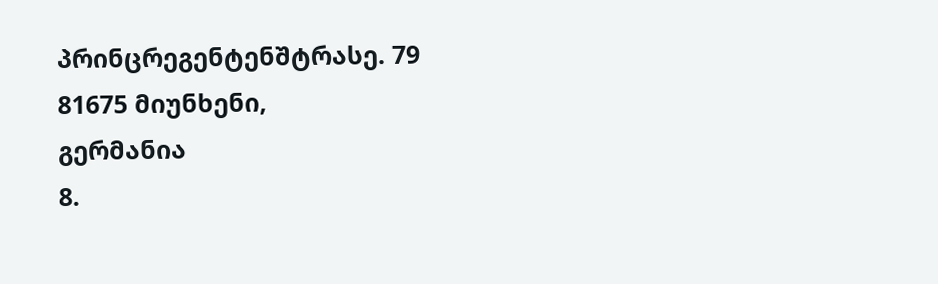პრინცრეგენტენშტრასე. 79
81675 მიუნხენი,
გერმანია
8.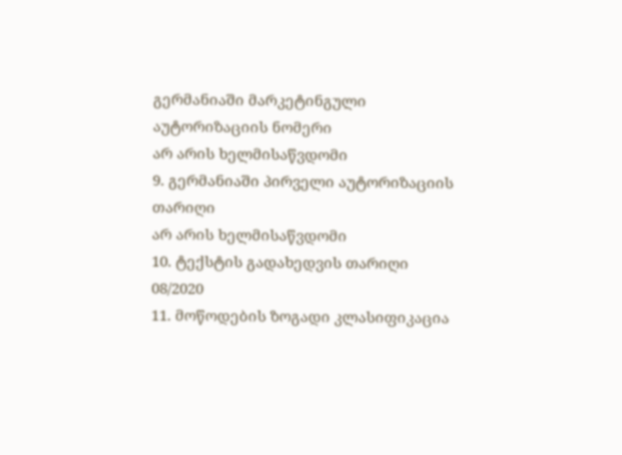გერმანიაში მარკეტინგული აუტორიზაციის ნომერი
არ არის ხელმისაწვდომი
9. გერმანიაში პირველი აუტორიზაციის თარიღი
არ არის ხელმისაწვდომი
10. ტექსტის გადახედვის თარიღი
08/2020
11. მოწოდების ზოგადი კლასიფიკაცია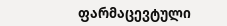ფარმაცევტული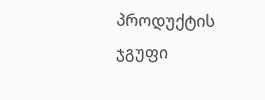პროდუქტის ჯგუფი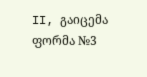II, გაიცემა ფორმა №3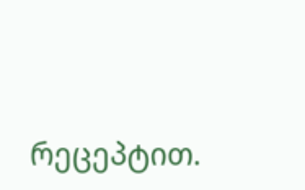რეცეპტით.